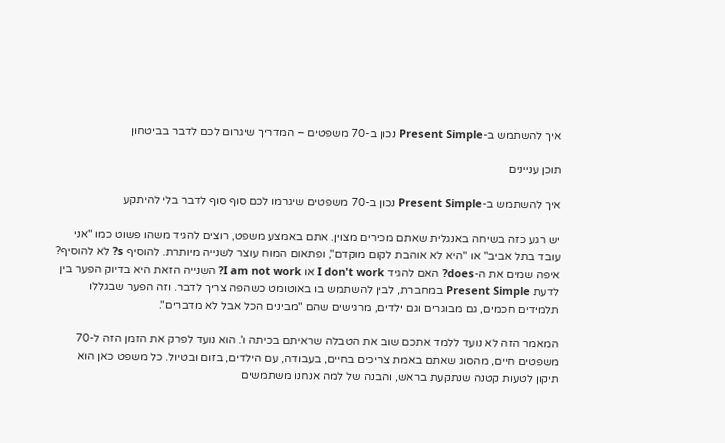איך להשתמש ב-Present Simple נכון ב-70 משפטים – המדריך שיגרום לכם לדבר בביטחון

תוכן עניינים

איך להשתמש ב-Present Simple נכון ב-70 משפטים שיגרמו לכם סוף סוף לדבר בלי להיתקע

יש רגע כזה בשיחה באנגלית שאתם מכירים מצוין. אתם באמצע משפט, רוצים להגיד משהו פשוט כמו "אני עובד בתל אביב" או "היא לא אוהבת לקום מוקדם", ופתאום המוח עוצר לשנייה מיותרת. להוסיף s? לא להוסיף? איפה שמים את ה-does? האם להגיד I don't work או I am not work? השנייה הזאת היא בדיוק הפער בין לדעת Present Simple במחברת, לבין להשתמש בו באוטומט כשהפה צריך לדבר. וזה הפער שבגללו תלמידים חכמים, גם מבוגרים וגם ילדים, מרגישים שהם "מבינים הכל אבל לא מדברים".

המאמר הזה לא נועד ללמד אתכם שוב את הטבלה שראיתם בכיתה ו'. הוא נועד לפרק את הזמן הזה ל-70 משפטים חיים, מהסוג שאתם באמת צריכים בחיים, בעבודה, עם הילדים, בזום ובטיול. כל משפט כאן הוא תיקון לטעות קטנה שנתקעת בראש, והבנה של למה אנחנו משתמשים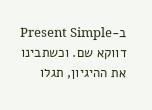ב-Present Simple דווקא שם. וכשתבינו את ההיגיון, תגלו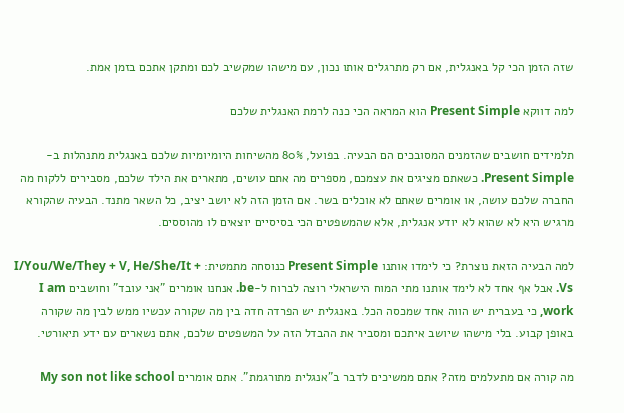שזה הזמן הכי קל באנגלית, אם רק מתרגלים אותו נכון, עם מישהו שמקשיב לכם ומתקן אתכם בזמן אמת.

למה דווקא Present Simple הוא המראה הכי כנה לרמת האנגלית שלכם

תלמידים חושבים שהזמנים המסובכים הם הבעיה. בפועל, 80% מהשיחות היומיומיות שלכם באנגלית מתנהלות ב-Present Simple. כשאתם מציגים את עצמכם, מספרים מה אתם עושים, מתארים את הילד שלכם, מסבירים ללקוח מה החברה שלכם עושה, או אומרים שאתם לא אוכלים בשר. אם הזמן הזה לא יושב יציב, כל השאר מתנד. הבעיה שהקורא מרגיש היא לא שהוא לא יודע אנגלית, אלא שהמשפטים הכי בסיסיים יוצאים לו מהוססים.

למה הבעיה הזאת נוצרת? כי לימדו אותנו Present Simple כנוסחה מתמטית: I/You/We/They + V, He/She/It + Vs. אבל אף אחד לא לימד אותנו מתי המוח הישראלי רוצה לברוח ל-be. אנחנו אומרים "אני עובד" וחושבים I am work, כי בעברית יש הווה אחד שמכסה הכל. באנגלית יש הפרדה חדה בין מה שקורה עכשיו ממש לבין מה שקורה באופן קבוע. בלי מישהו שיושב איתכם ומסביר את ההבדל הזה על המשפטים שלכם, אתם נשארים עם ידע תיאורטי.

מה קורה אם מתעלמים מזה? אתם ממשיכים לדבר ב"אנגלית מתורגמת". אתם אומרים My son not like school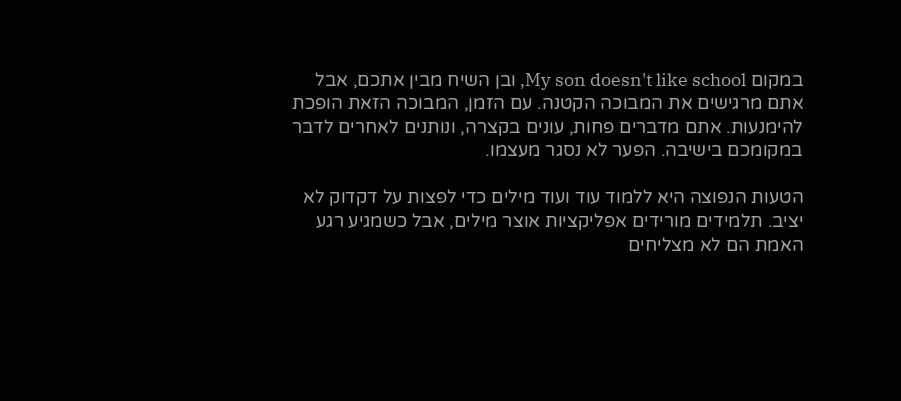במקום My son doesn't like school, ובן השיח מבין אתכם, אבל אתם מרגישים את המבוכה הקטנה. עם הזמן, המבוכה הזאת הופכת להימנעות. אתם מדברים פחות, עונים בקצרה, ונותנים לאחרים לדבר במקומכם בישיבה. הפער לא נסגר מעצמו.

הטעות הנפוצה היא ללמוד עוד ועוד מילים כדי לפצות על דקדוק לא יציב. תלמידים מורידים אפליקציות אוצר מילים, אבל כשמגיע רגע האמת הם לא מצליחים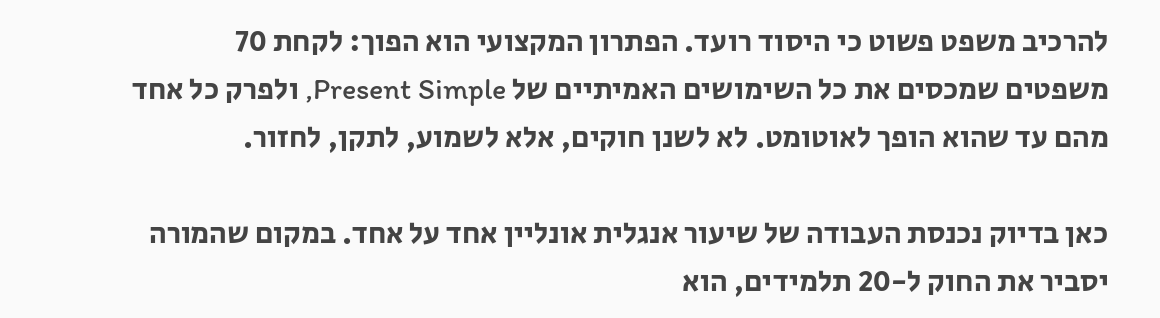להרכיב משפט פשוט כי היסוד רועד. הפתרון המקצועי הוא הפוך: לקחת 70 משפטים שמכסים את כל השימושים האמיתיים של Present Simple, ולפרק כל אחד מהם עד שהוא הופך לאוטומט. לא לשנן חוקים, אלא לשמוע, לתקן, לחזור.

כאן בדיוק נכנסת העבודה של שיעור אנגלית אונליין אחד על אחד. במקום שהמורה יסביר את החוק ל-20 תלמידים, הוא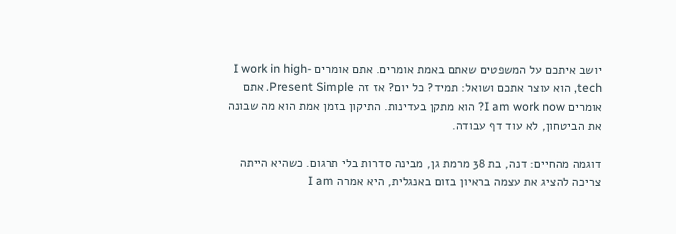יושב איתכם על המשפטים שאתם באמת אומרים. אתם אומרים I work in high-tech, הוא עוצר אתכם ושואל: תמיד? כל יום? אז זה Present Simple. אתם אומרים I am work now? הוא מתקן בעדינות. התיקון בזמן אמת הוא מה שבונה את הביטחון, לא עוד דף עבודה.

דוגמה מהחיים: דנה, בת 38 מרמת גן, מבינה סדרות בלי תרגום. כשהיא הייתה צריכה להציג את עצמה בראיון בזום באנגלית, היא אמרה I am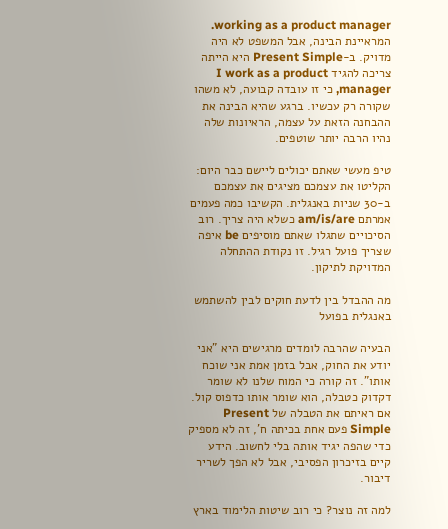working as a product manager. המראיינת הבינה, אבל המשפט לא היה מדויק. ב-Present Simple היא הייתה צריכה להגיד I work as a product manager, כי זו עובדה קבועה, לא משהו שקורה רק עכשיו. ברגע שהיא הבינה את ההבחנה הזאת על עצמה, הראיונות שלה נהיו הרבה יותר שוטפים.

טיפ מעשי שאתם יכולים ליישם כבר היום: הקליטו את עצמכם מציגים את עצמכם ב-30 שניות באנגלית. הקשיבו כמה פעמים אמרתם am/is/are כשלא היה צריך. רוב הסיכויים שתגלו שאתם מוסיפים be איפה שצריך פועל רגיל. זו נקודת ההתחלה המדויקת לתיקון.

מה ההבדל בין לדעת חוקים לבין להשתמש באנגלית בפועל

הבעיה שהרבה לומדים מרגישים היא "אני יודע את החוק, אבל בזמן אמת אני שוכח אותו". זה קורה כי המוח שלנו לא שומר דקדוק כטבלה, הוא שומר אותו כדפוס קול. אם ראיתם את הטבלה של Present Simple פעם אחת בכיתה ח', זה לא מספיק כדי שהפה יגיד אותה בלי לחשוב. הידע קיים בזיכרון הפסיבי, אבל לא הפך לשריר דיבור.

למה זה נוצר? כי רוב שיטות הלימוד בארץ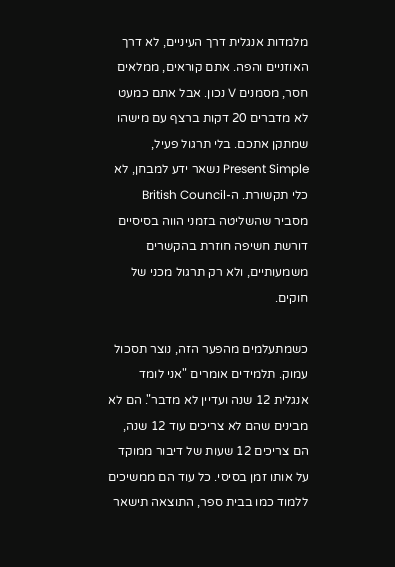מלמדות אנגלית דרך העיניים, לא דרך האוזניים והפה. אתם קוראים, ממלאים חסר, מסמנים V נכון. אבל אתם כמעט לא מדברים 20 דקות ברצף עם מישהו שמתקן אתכם. בלי תרגול פעיל, Present Simple נשאר ידע למבחן, לא כלי תקשורת. ה-British Council מסביר שהשליטה בזמני הווה בסיסיים דורשת חשיפה חוזרת בהקשרים משמעותיים, ולא רק תרגול מכני של חוקים.

כשמתעלמים מהפער הזה, נוצר תסכול עמוק. תלמידים אומרים "אני לומד אנגלית 12 שנה ועדיין לא מדבר". הם לא מבינים שהם לא צריכים עוד 12 שנה, הם צריכים 12 שעות של דיבור ממוקד על אותו זמן בסיסי. כל עוד הם ממשיכים ללמוד כמו בבית ספר, התוצאה תישאר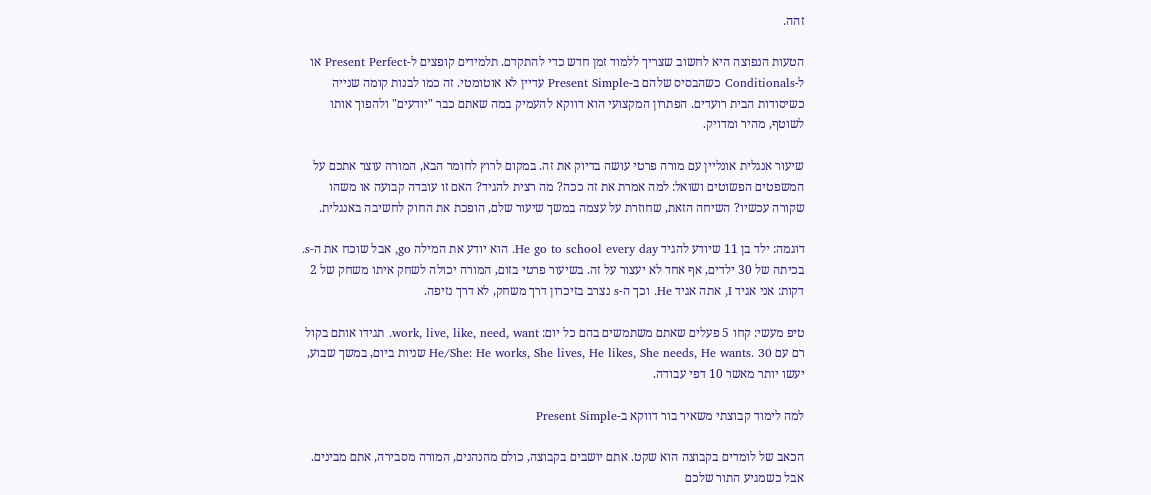זהה.

הטעות הנפוצה היא לחשוב שצריך ללמוד זמן חדש כדי להתקדם. תלמידים קופצים ל-Present Perfect או ל-Conditionals כשהבסיס שלהם ב-Present Simple עדיין לא אוטומטי. זה כמו לבנות קומה שנייה כשיסודות הבית רועדים. הפתרון המקצועי הוא דווקא להעמיק במה שאתם כבר "יודעים" ולהפוך אותו לשוטף, מהיר ומדויק.

שיעור אנגלית אונליין עם מורה פרטי עושה בדיוק את זה. במקום לרוץ לחומר הבא, המורה עוצר אתכם על המשפטים הפשוטים ושואל: למה אמרת את זה ככה? מה רצית להגיד? האם זו עובדה קבועה או משהו שקורה עכשיו? השיחה הזאת, שחוזרת על עצמה במשך שיעור שלם, הופכת את החוק לחשיבה באנגלית.

דוגמה: ילד בן 11 שיודע להגיד He go to school every day. הוא יודע את המילה go, אבל שוכח את ה-s. בכיתה של 30 ילדים, אף אחד לא יעצור על זה. בשיעור פרטי בזום, המורה יכולה לשחק איתו משחק של 2 דקות: אני אגיד I, אתה אגיד He. וכך ה-s נצרב בזיכרון דרך משחק, לא דרך נזיפה.

טיפ מעשי: קחו 5 פעלים שאתם משתמשים בהם כל יום: work, live, like, need, want. תגידו אותם בקול רם עם He/She: He works, She lives, He likes, She needs, He wants. 30 שניות ביום, במשך שבוע, יעשו יותר מאשר 10 דפי עבודה.

למה לימוד קבוצתי משאיר בור דווקא ב-Present Simple

הכאב של לומדים בקבוצה הוא שקט. אתם יושבים בקבוצה, כולם מהנהנים, המורה מסבירה, אתם מבינים. אבל כשמגיע התור שלכם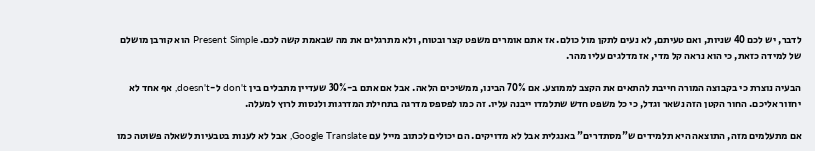לדבר, יש לכם 40 שניות, ואם טעיתם, לא נעים לתקן מול כולם. אז אתם אומרים משפט קצר ובטוח, ולא מתרגלים את מה שבאמת קשה לכם. Present Simple הוא קורבן מושלם של למידה כזאת, כי הוא נראה קל מדי, אז מדלגים עליו מהר.

הבעיה נוצרת כי בקבוצה המורה חייבת להתאים את הקצב לממוצע. אם 70% הבינו, ממשיכים הלאה. אבל אם אתם ב-30% שעדיין מתבלים בין don't ל-doesn't, אף אחד לא יחזור אליכם. החור הקטן הזה נשאר וגדל, כי כל משפט חדש שתלמדו ייבנה עליו. זה כמו לפספס מדרגה בתחילת המדרגות ולנסות לרוץ למעלה.

אם מתעלמים מזה, התוצאה היא תלמידים ש"מסתדרים" באנגלית אבל לא מדויקים. הם יכולים לכתוב מייל עם Google Translate, אבל לא לענות בטבעיות לשאלה פשוטה כמו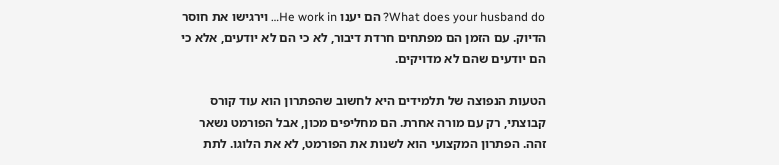What does your husband do? הם יענו He work in… וירגישו את חוסר הדיוק. עם הזמן הם מפתחים חרדת דיבור, לא כי הם לא יודעים, אלא כי הם יודעים שהם לא מדויקים.

הטעות הנפוצה של תלמידים היא לחשוב שהפתרון הוא עוד קורס קבוצתי, רק עם מורה אחרת. הם מחליפים מכון, אבל הפורמט נשאר זהה. הפתרון המקצועי הוא לשנות את הפורמט, לא את הלוגו. לתת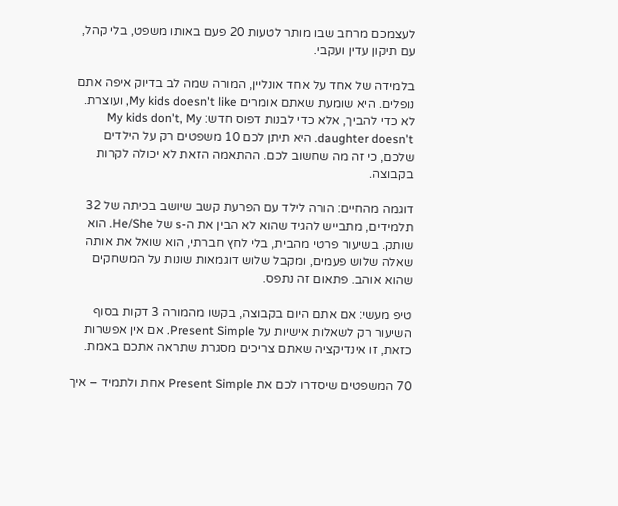לעצמכם מרחב שבו מותר לטעות 20 פעם באותו משפט, בלי קהל, עם תיקון עדין ועקבי.

בלמידה של אחד על אחד אונליין, המורה שמה לב בדיוק איפה אתם נופלים. היא שומעת שאתם אומרים My kids doesn't like, ועוצרת. לא כדי להביך, אלא כדי לבנות דפוס חדש: My kids don't, My daughter doesn't. היא תיתן לכם 10 משפטים רק על הילדים שלכם, כי זה מה שחשוב לכם. ההתאמה הזאת לא יכולה לקרות בקבוצה.

דוגמה מהחיים: הורה לילד עם הפרעת קשב שיושב בכיתה של 32 תלמידים, מתבייש להגיד שהוא לא הבין את ה-s של He/She. הוא שותק. בשיעור פרטי מהבית, בלי לחץ חברתי, הוא שואל את אותה שאלה שלוש פעמים, ומקבל שלוש דוגמאות שונות על המשחקים שהוא אוהב. פתאום זה נתפס.

טיפ מעשי: אם אתם היום בקבוצה, בקשו מהמורה 3 דקות בסוף השיעור רק לשאלות אישיות על Present Simple. אם אין אפשרות כזאת, זו אינדיקציה שאתם צריכים מסגרת שתראה אתכם באמת.

70 המשפטים שיסדרו לכם את Present Simple אחת ולתמיד – איך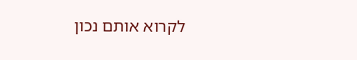לקרוא אותם נכון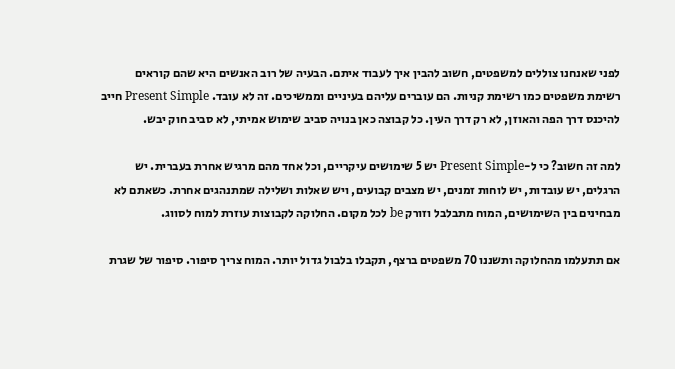לפני שאנחנו צוללים למשפטים, חשוב להבין איך לעבוד איתם. הבעיה של רוב האנשים היא שהם קוראים רשימת משפטים כמו רשימת קניות. הם עוברים עליהם בעיניים וממשיכים. זה לא עובד. Present Simple חייב להיכנס דרך הפה והאוזן, לא רק דרך העין. כל קבוצה כאן בנויה סביב שימוש אמיתי, לא סביב חוק יבש.

למה זה חשוב? כי ל-Present Simple יש 5 שימושים עיקריים, וכל אחד מהם מרגיש אחרת בעברית. יש הרגלים, יש עובדות, יש לוחות זמנים, יש מצבים קבועים, ויש שאלות ושלילה שמתנהגים אחרת. כשאתם לא מבחינים בין השימושים, המוח מתבלבל וזורק be לכל מקום. החלוקה לקבוצות עוזרת למוח לסווג.

אם תתעלמו מהחלוקה ותשננו 70 משפטים ברצף, תקבלו בלבול גדול יותר. המוח צריך סיפור. סיפור של שגרת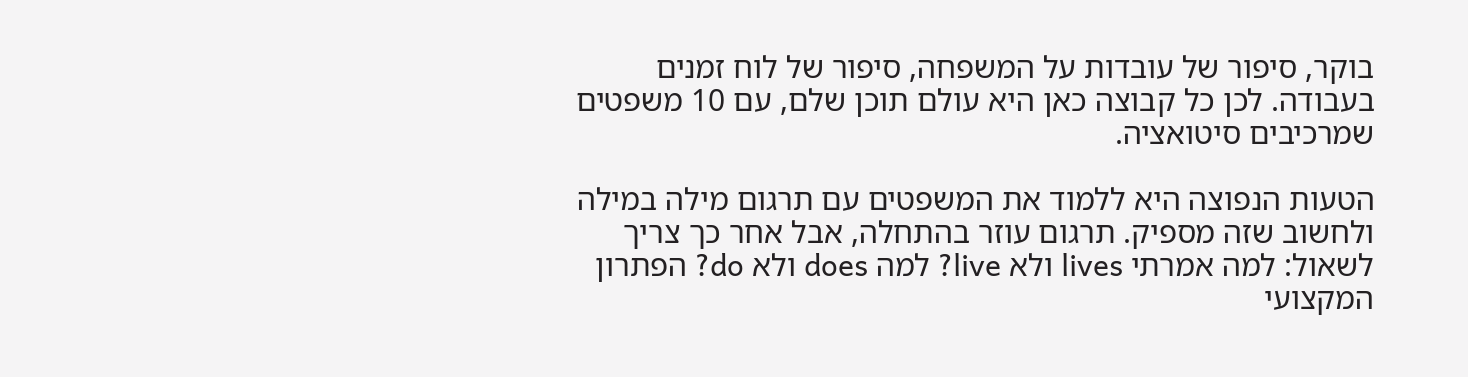בוקר, סיפור של עובדות על המשפחה, סיפור של לוח זמנים בעבודה. לכן כל קבוצה כאן היא עולם תוכן שלם, עם 10 משפטים שמרכיבים סיטואציה.

הטעות הנפוצה היא ללמוד את המשפטים עם תרגום מילה במילה ולחשוב שזה מספיק. תרגום עוזר בהתחלה, אבל אחר כך צריך לשאול: למה אמרתי lives ולא live? למה does ולא do? הפתרון המקצועי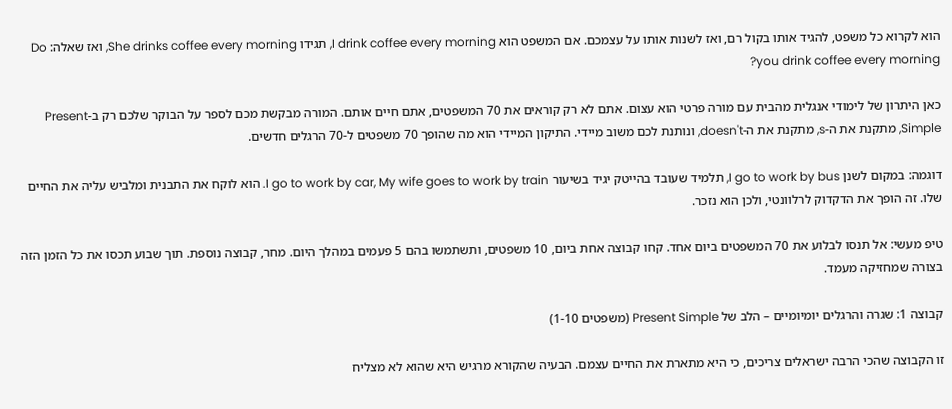הוא לקרוא כל משפט, להגיד אותו בקול רם, ואז לשנות אותו על עצמכם. אם המשפט הוא I drink coffee every morning, תגידו She drinks coffee every morning, ואז שאלה: Do you drink coffee every morning?

כאן היתרון של לימודי אנגלית מהבית עם מורה פרטי הוא עצום. אתם לא רק קוראים את 70 המשפטים, אתם חיים אותם. המורה מבקשת מכם לספר על הבוקר שלכם רק ב-Present Simple, מתקנת את ה-s, מתקנת את ה-doesn't, ונותנת לכם משוב מיידי. התיקון המיידי הוא מה שהופך 70 משפטים ל-70 הרגלים חדשים.

דוגמה: במקום לשנן I go to work by bus, תלמיד שעובד בהייטק יגיד בשיעור I go to work by car, My wife goes to work by train. הוא לוקח את התבנית ומלביש עליה את החיים שלו. זה הופך את הדקדוק לרלוונטי, ולכן הוא נזכר.

טיפ מעשי: אל תנסו לבלוע את 70 המשפטים ביום אחד. קחו קבוצה אחת ביום, 10 משפטים, ותשתמשו בהם 5 פעמים במהלך היום. מחר, קבוצה נוספת. תוך שבוע תכסו את כל הזמן הזה בצורה שמחזיקה מעמד.

קבוצה 1: שגרה והרגלים יומיומיים – הלב של Present Simple (משפטים 1-10)

זו הקבוצה שהכי הרבה ישראלים צריכים, כי היא מתארת את החיים עצמם. הבעיה שהקורא מרגיש היא שהוא לא מצליח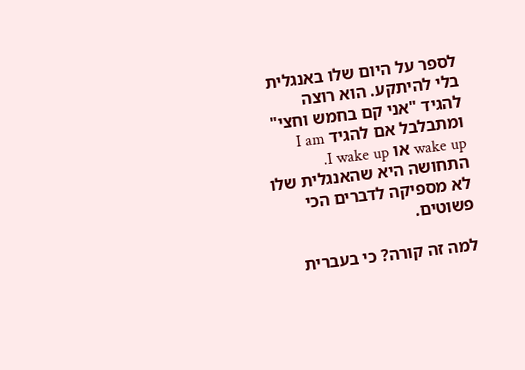לספר על היום שלו באנגלית בלי להיתקע. הוא רוצה להגיד "אני קם בחמש וחצי" ומתבלבל אם להגיד I am wake up או I wake up. התחושה היא שהאנגלית שלו לא מספיקה לדברים הכי פשוטים.

למה זה קורה? כי בעברית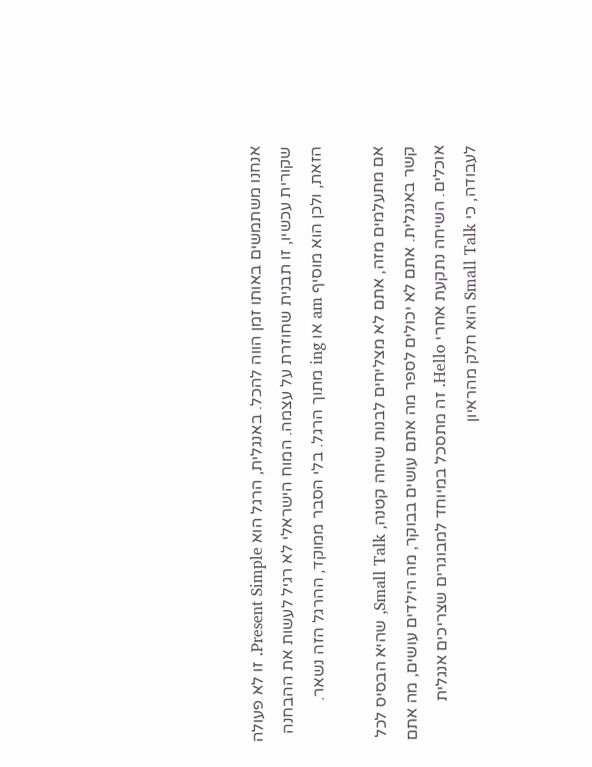אנחנו משתמשים באותו זמן הווה להכל. באנגלית, הרגל הוא Present Simple. זו לא פעולה שקורית עכשיו, זו תבנית שחוזרת על עצמה. המוח הישראלי לא רגיל לעשות את ההבחנה הזאת, ולכן הוא מוסיף am או ing מתוך הרגל. בלי הסבר ממוקד, ההרגל הזה נשאר.

אם מתעלמים מזה, אתם לא מצליחים לבנות שיחה קטנה, Small Talk, שהיא הבסיס לכל קשר באנגלית. אתם לא יכולים לספר מה אתם עושים בבוקר, מה הילדים עושים, מה אתם אוכלים. השיחה נתקעת אחרי Hello. זה מתסכל במיוחד למבוגרים שצריכים אנגלית לעבודה, כי Small Talk הוא חלק מהראיון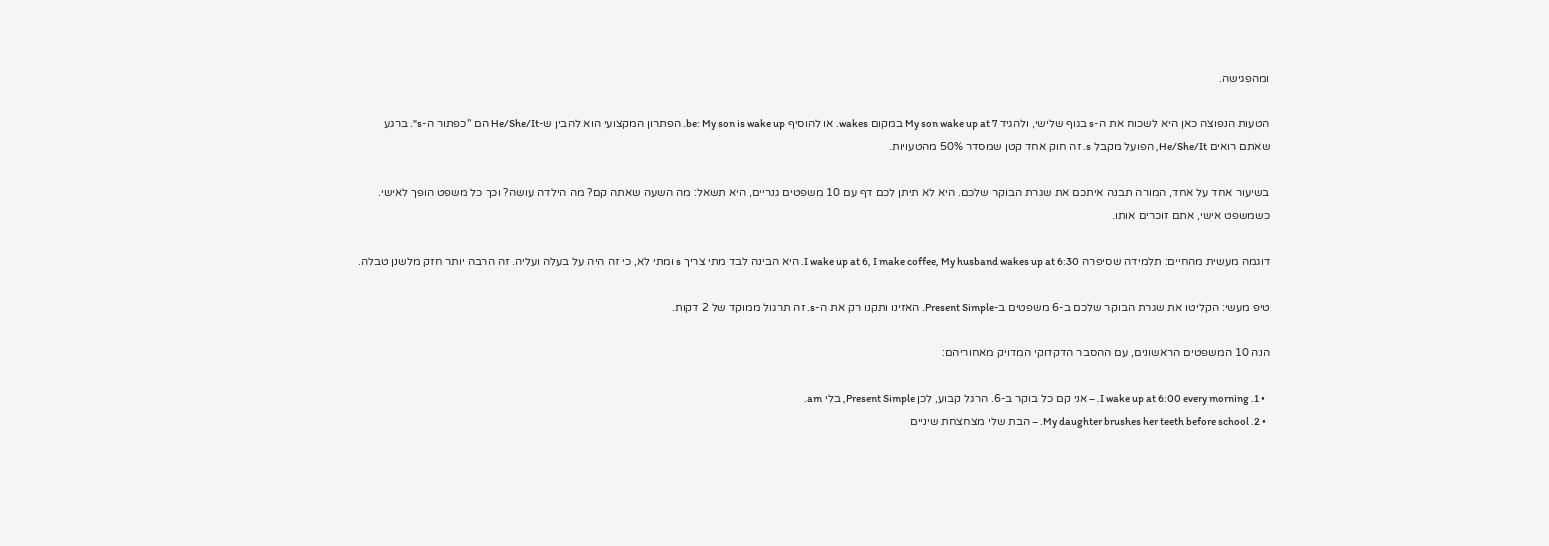ומהפגישה.

הטעות הנפוצה כאן היא לשכוח את ה-s בגוף שלישי, ולהגיד My son wake up at 7 במקום wakes. או להוסיף be: My son is wake up. הפתרון המקצועי הוא להבין ש-He/She/It הם "כפתור ה-s". ברגע שאתם רואים He/She/It, הפועל מקבל s. זה חוק אחד קטן שמסדר 50% מהטעויות.

בשיעור אחד על אחד, המורה תבנה איתכם את שגרת הבוקר שלכם. היא לא תיתן לכם דף עם 10 משפטים גנריים, היא תשאל: מה השעה שאתה קם? מה הילדה עושה? וכך כל משפט הופך לאישי. כשמשפט אישי, אתם זוכרים אותו.

דוגמה מעשית מהחיים: תלמידה שסיפרה I wake up at 6, I make coffee, My husband wakes up at 6:30. היא הבינה לבד מתי צריך s ומתי לא, כי זה היה על בעלה ועליה. זה הרבה יותר חזק מלשנן טבלה.

טיפ מעשי: הקליטו את שגרת הבוקר שלכם ב-6 משפטים ב-Present Simple. האזינו ותקנו רק את ה-s. זה תרגול ממוקד של 2 דקות.

הנה 10 המשפטים הראשונים, עם ההסבר הדקדוקי המדויק מאחוריהם:

  • 1. I wake up at 6:00 every morning. – אני קם כל בוקר ב-6. הרגל קבוע, לכן Present Simple, בלי am.
  • 2. My daughter brushes her teeth before school. – הבת שלי מצחצחת שיניים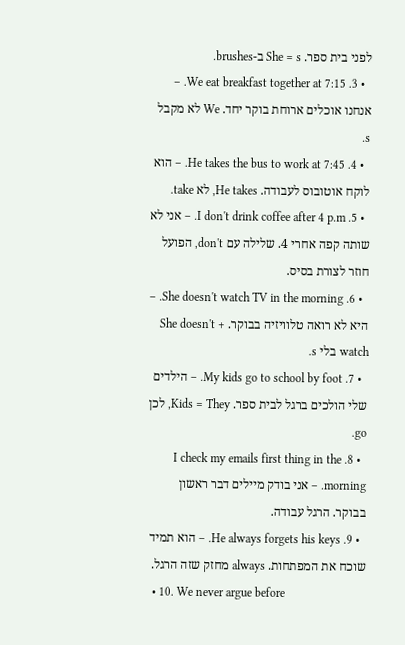לפני בית ספר. She = s ב-brushes.
  • 3. We eat breakfast together at 7:15. – אנחנו אוכלים ארוחת בוקר יחד. We לא מקבל s.
  • 4. He takes the bus to work at 7:45. – הוא לוקח אוטובוס לעבודה. He takes, לא take.
  • 5. I don't drink coffee after 4 p.m. – אני לא שותה קפה אחרי 4. שלילה עם don't, הפועל חוזר לצורת בסיס.
  • 6. She doesn't watch TV in the morning. – היא לא רואה טלוויזיה בבוקר. She doesn't + watch בלי s.
  • 7. My kids go to school by foot. – הילדים שלי הולכים ברגל לבית ספר. Kids = They, לכן go.
  • 8. I check my emails first thing in the morning. – אני בודק מיילים דבר ראשון בבוקר. הרגל עבודה.
  • 9. He always forgets his keys. – הוא תמיד שוכח את המפתחות. always מחזק שזה הרגל.
  • 10. We never argue before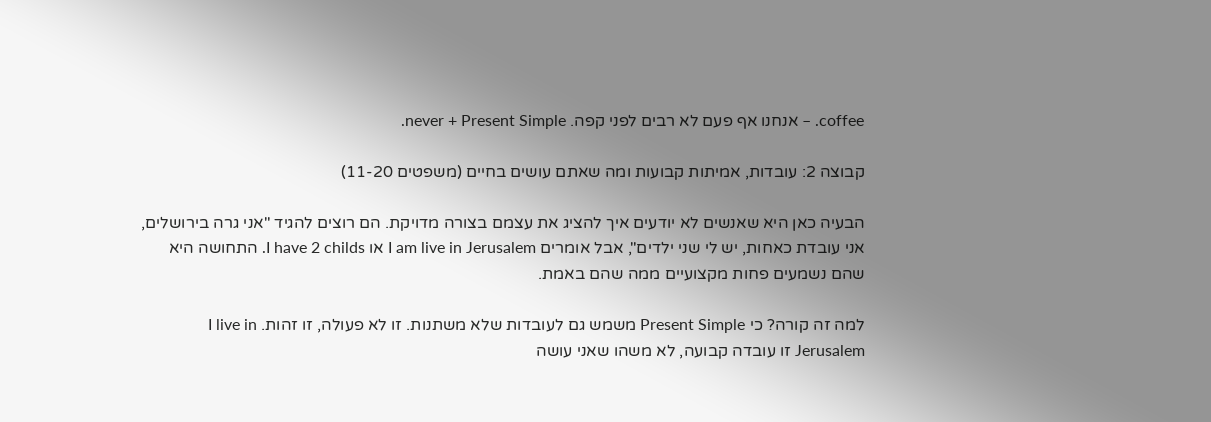coffee. – אנחנו אף פעם לא רבים לפני קפה. never + Present Simple.

קבוצה 2: עובדות, אמיתות קבועות ומה שאתם עושים בחיים (משפטים 11-20)

הבעיה כאן היא שאנשים לא יודעים איך להציג את עצמם בצורה מדויקת. הם רוצים להגיד "אני גרה בירושלים, אני עובדת כאחות, יש לי שני ילדים", אבל אומרים I am live in Jerusalem או I have 2 childs. התחושה היא שהם נשמעים פחות מקצועיים ממה שהם באמת.

למה זה קורה? כי Present Simple משמש גם לעובדות שלא משתנות. זו לא פעולה, זו זהות. I live in Jerusalem זו עובדה קבועה, לא משהו שאני עושה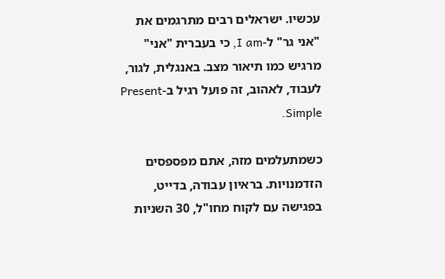עכשיו. ישראלים רבים מתרגמים את "אני גר" ל-I am, כי בעברית "אני" מרגיש כמו תיאור מצב. באנגלית, לגור, לעבוד, לאהוב, זה פועל רגיל ב-Present Simple.

כשמתעלמים מזה, אתם מפספסים הזדמנויות. בראיון עבודה, בדייט, בפגישה עם לקוח מחו"ל, 30 השניות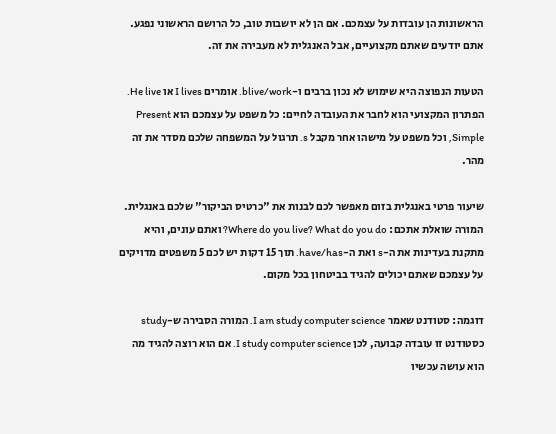הראשונות הן עובדות על עצמכם. אם הן לא יושבות טוב, כל הרושם הראשוני נפגע. אתם יודעים שאתם מקצועיים, אבל האנגלית לא מעבירה את זה.

הטעות הנפוצה היא שימוש לא נכון ברבים ו-blive/work. אומרים I lives או He live. הפתרון המקצועי הוא לחבר את העובדה לחיים: כל משפט על עצמכם הוא Present Simple, וכל משפט על מישהו אחר מקבל s. תרגול על המשפחה שלכם מסדר את זה מהר.

שיעור פרטי באנגלית בזום מאפשר לכם לבנות את "כרטיס הביקור" שלכם באנגלית. המורה שואלת אתכם: Where do you live? What do you do? ואתם עונים, והיא מתקנת בעדינות את ה-s ואת ה-have/has. תוך 15 דקות יש לכם 5 משפטים מדויקים על עצמכם שאתם יכולים להגיד בביטחון בכל מקום.

דוגמה: סטודנט שאמר I am study computer science. המורה הסבירה ש-study כסטודנט זו עובדה קבועה, לכן I study computer science. אם הוא רוצה להגיד מה הוא עושה עכשיו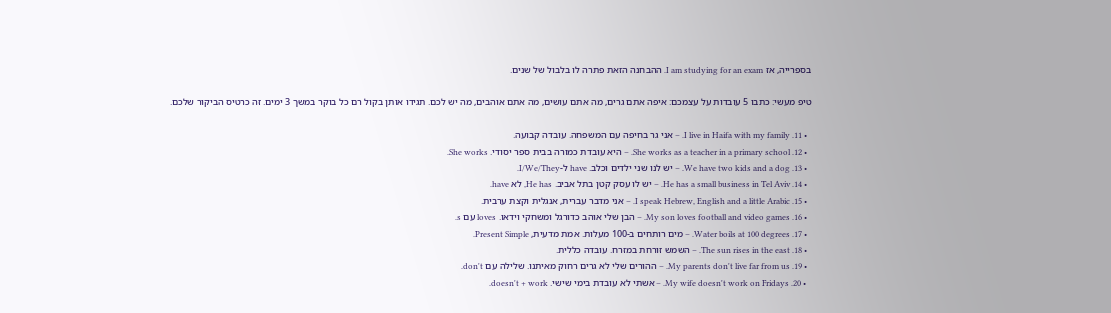בספרייה, אז I am studying for an exam. ההבחנה הזאת פתרה לו בלבול של שנים.

טיפ מעשי: כתבו 5 עובדות על עצמכם: איפה אתם גרים, מה אתם עושים, מה אתם אוהבים, מה יש לכם. תגידו אותן בקול רם כל בוקר במשך 3 ימים. זה כרטיס הביקור שלכם.

  • 11. I live in Haifa with my family. – אני גר בחיפה עם המשפחה. עובדה קבועה.
  • 12. She works as a teacher in a primary school. – היא עובדת כמורה בבית ספר יסודי. She works.
  • 13. We have two kids and a dog. – יש לנו שני ילדים וכלב. have ל-I/We/They.
  • 14. He has a small business in Tel Aviv. – יש לו עסק קטן בתל אביב. He has, לא have.
  • 15. I speak Hebrew, English and a little Arabic. – אני מדבר עברית, אנגלית וקצת ערבית.
  • 16. My son loves football and video games. – הבן שלי אוהב כדורגל ומשחקי וידאו. loves עם s.
  • 17. Water boils at 100 degrees. – מים רותחים ב-100 מעלות. אמת מדעית, Present Simple.
  • 18. The sun rises in the east. – השמש זורחת במזרח. עובדה כללית.
  • 19. My parents don't live far from us. – ההורים שלי לא גרים רחוק מאיתנו. שלילה עם don't.
  • 20. My wife doesn't work on Fridays. – אשתי לא עובדת בימי שישי. doesn't + work.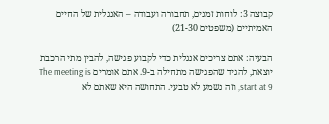קבוצה 3: לוחות זמנים, תחבורה ועבודה – האנגלית של החיים האמיתיים (משפטים 21-30)

הבעיה: אתם צריכים אנגלית כדי לקבוע פגישה, להבין מתי הרכבת יוצאת, להגיד שהפגישה מתחילה ב-9. אתם אומרים The meeting is start at 9, וזה נשמע לא טבעי. התחושה היא שאתם לא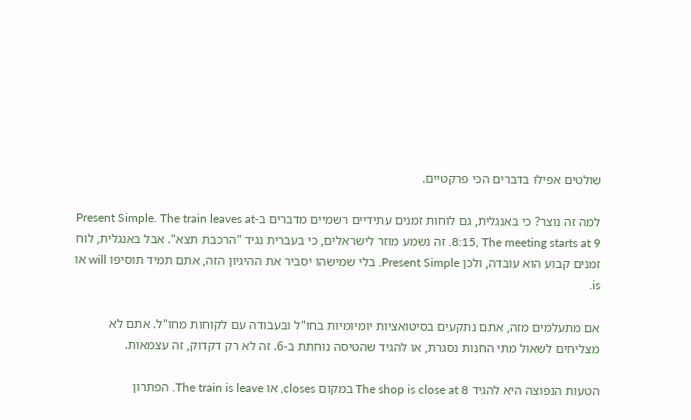שולטים אפילו בדברים הכי פרקטיים.

למה זה נוצר? כי באנגלית, גם לוחות זמנים עתידיים רשמיים מדברים ב-Present Simple. The train leaves at 8:15, The meeting starts at 9. זה נשמע מוזר לישראלים, כי בעברית נגיד "הרכבת תצא". אבל באנגלית, לוח זמנים קבוע הוא עובדה, ולכן Present Simple. בלי שמישהו יסביר את ההיגיון הזה, אתם תמיד תוסיפו will או is.

אם מתעלמים מזה, אתם נתקעים בסיטואציות יומיומיות בחו"ל ובעבודה עם לקוחות מחו"ל. אתם לא מצליחים לשאול מתי החנות נסגרת, או להגיד שהטיסה נוחתת ב-6. זה לא רק דקדוק, זה עצמאות.

הטעות הנפוצה היא להגיד The shop is close at 8 במקום closes, או The train is leave. הפתרון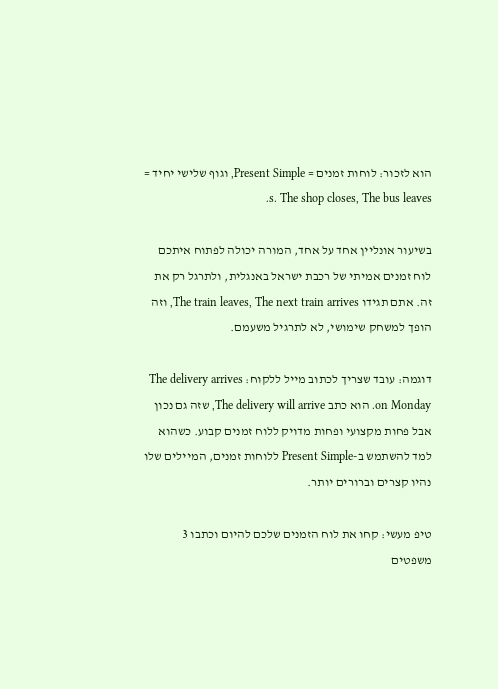הוא לזכור: לוחות זמנים = Present Simple, וגוף שלישי יחיד = s. The shop closes, The bus leaves.

בשיעור אונליין אחד על אחד, המורה יכולה לפתוח איתכם לוח זמנים אמיתי של רכבת ישראל באנגלית, ולתרגל רק את זה. אתם תגידו The train leaves, The next train arrives, וזה הופך למשחק שימושי, לא לתרגיל משעמם.

דוגמה: עובד שצריך לכתוב מייל ללקוח: The delivery arrives on Monday. הוא כתב The delivery will arrive, שזה גם נכון אבל פחות מקצועי ופחות מדויק ללוח זמנים קבוע. כשהוא למד להשתמש ב-Present Simple ללוחות זמנים, המיילים שלו נהיו קצרים וברורים יותר.

טיפ מעשי: קחו את לוח הזמנים שלכם להיום וכתבו 3 משפטים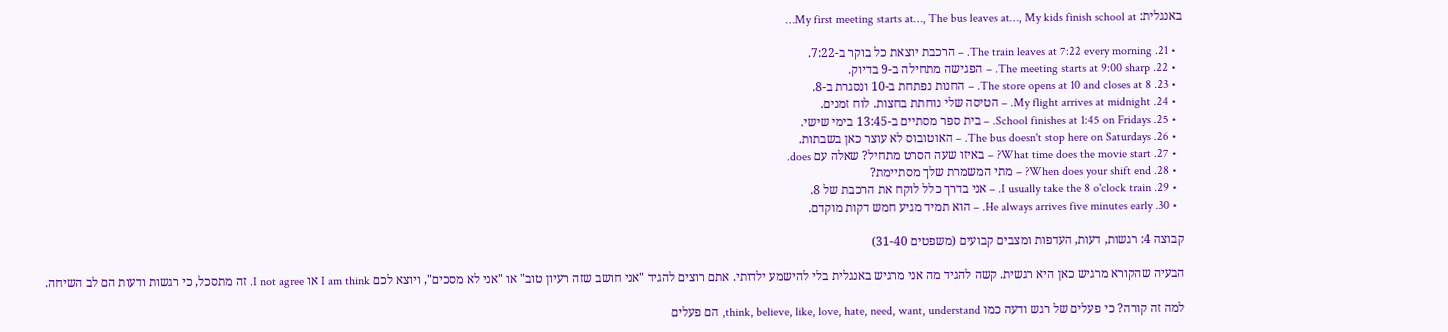באנגלית: My first meeting starts at…, The bus leaves at…, My kids finish school at…

  • 21. The train leaves at 7:22 every morning. – הרכבת יוצאת כל בוקר ב-7:22.
  • 22. The meeting starts at 9:00 sharp. – הפגישה מתחילה ב-9 בדיוק.
  • 23. The store opens at 10 and closes at 8. – החנות נפתחת ב-10 ונסגרת ב-8.
  • 24. My flight arrives at midnight. – הטיסה שלי נוחתת בחצות. לוח זמנים.
  • 25. School finishes at 1:45 on Fridays. – בית ספר מסתיים ב-13:45 בימי שישי.
  • 26. The bus doesn't stop here on Saturdays. – האוטובוס לא עוצר כאן בשבתות.
  • 27. What time does the movie start? – באיזו שעה הסרט מתחיל? שאלה עם does.
  • 28. When does your shift end? – מתי המשמרת שלך מסתיימת?
  • 29. I usually take the 8 o'clock train. – אני בדרך כלל לוקח את הרכבת של 8.
  • 30. He always arrives five minutes early. – הוא תמיד מגיע חמש דקות מוקדם.

קבוצה 4: רגשות, דעות, העדפות ומצבים קבועים (משפטים 31-40)

הבעיה שהקורא מרגיש כאן היא רגשית. קשה להגיד מה אני מרגיש באנגלית בלי להישמע ילדותי. אתם רוצים להגיד "אני חושב שזה רעיון טוב" או "אני לא מסכים", ויוצא לכם I am think או I not agree. זה מתסכל, כי רגשות ודעות הם לב השיחה.

למה זה קורה? כי פעלים של רגש ודעה כמו think, believe, like, love, hate, need, want, understand, הם פעלים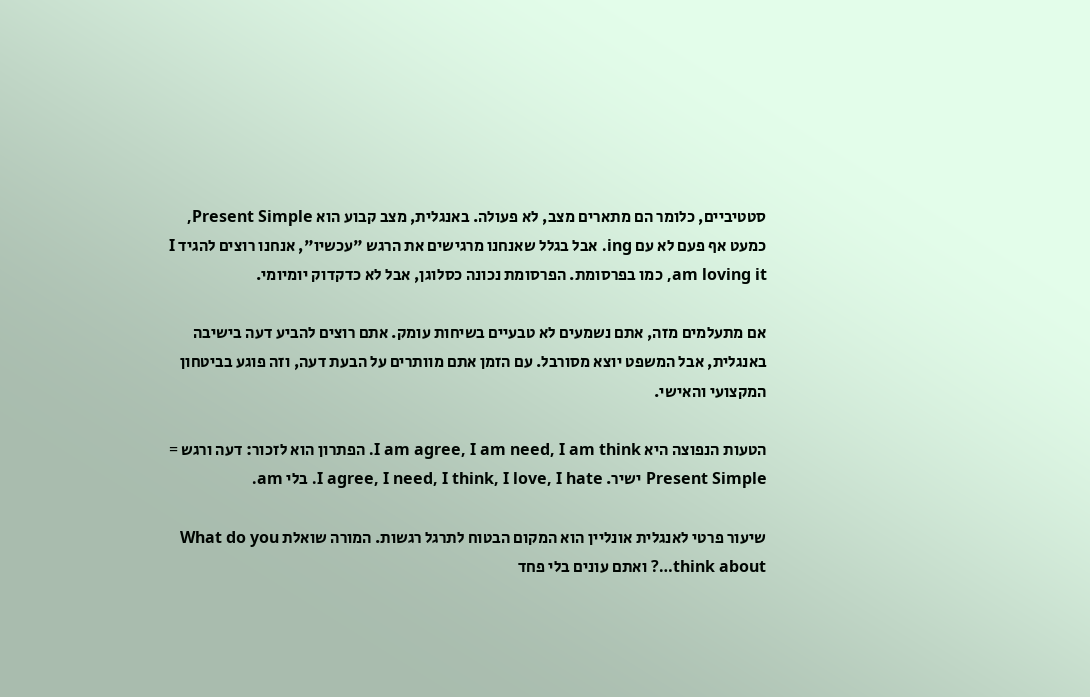סטטיביים, כלומר הם מתארים מצב, לא פעולה. באנגלית, מצב קבוע הוא Present Simple, כמעט אף פעם לא עם ing. אבל בגלל שאנחנו מרגישים את הרגש "עכשיו", אנחנו רוצים להגיד I am loving it, כמו בפרסומת. הפרסומת נכונה כסלוגן, אבל לא כדקדוק יומיומי.

אם מתעלמים מזה, אתם נשמעים לא טבעיים בשיחות עומק. אתם רוצים להביע דעה בישיבה באנגלית, אבל המשפט יוצא מסורבל. עם הזמן אתם מוותרים על הבעת דעה, וזה פוגע בביטחון המקצועי והאישי.

הטעות הנפוצה היא I am agree, I am need, I am think. הפתרון הוא לזכור: דעה ורגש = Present Simple ישיר. I agree, I need, I think, I love, I hate. בלי am.

שיעור פרטי לאנגלית אונליין הוא המקום הבטוח לתרגל רגשות. המורה שואלת What do you think about…? ואתם עונים בלי פחד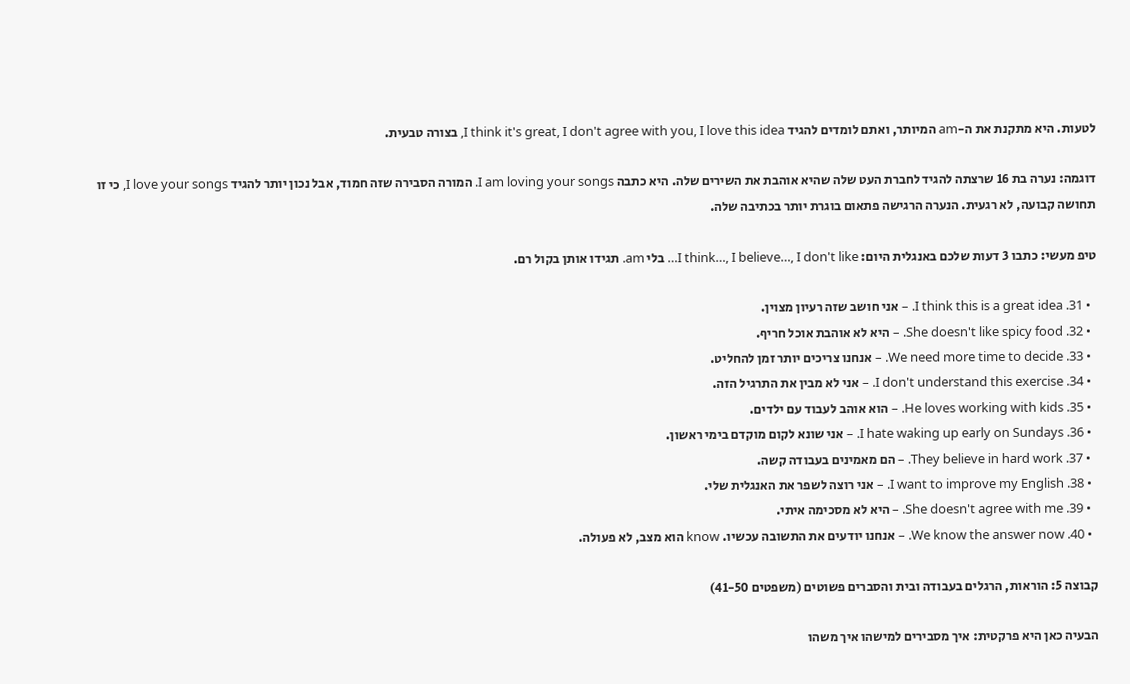לטעות. היא מתקנת את ה-am המיותר, ואתם לומדים להגיד I think it's great, I don't agree with you, I love this idea, בצורה טבעית.

דוגמה: נערה בת 16 שרצתה להגיד לחברת העט שלה שהיא אוהבת את השירים שלה. היא כתבה I am loving your songs. המורה הסבירה שזה חמוד, אבל נכון יותר להגיד I love your songs, כי זו תחושה קבועה, לא רגעית. הנערה הרגישה פתאום בוגרת יותר בכתיבה שלה.

טיפ מעשי: כתבו 3 דעות שלכם באנגלית היום: I think…, I believe…, I don't like… בלי am. תגידו אותן בקול רם.

  • 31. I think this is a great idea. – אני חושב שזה רעיון מצוין.
  • 32. She doesn't like spicy food. – היא לא אוהבת אוכל חריף.
  • 33. We need more time to decide. – אנחנו צריכים יותר זמן להחליט.
  • 34. I don't understand this exercise. – אני לא מבין את התרגיל הזה.
  • 35. He loves working with kids. – הוא אוהב לעבוד עם ילדים.
  • 36. I hate waking up early on Sundays. – אני שונא לקום מוקדם בימי ראשון.
  • 37. They believe in hard work. – הם מאמינים בעבודה קשה.
  • 38. I want to improve my English. – אני רוצה לשפר את האנגלית שלי.
  • 39. She doesn't agree with me. – היא לא מסכימה איתי.
  • 40. We know the answer now. – אנחנו יודעים את התשובה עכשיו. know הוא מצב, לא פעולה.

קבוצה 5: הוראות, הרגלים בעבודה ובית והסברים פשוטים (משפטים 41-50)

הבעיה כאן היא פרקטית: איך מסבירים למישהו איך משהו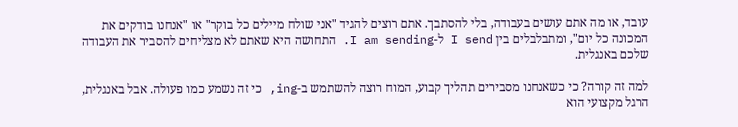עובד, או מה אתם עושים בעבודה, בלי להסתבך. אתם רוצים להגיד "אני שולח מיילים כל בוקר" או "אנחנו בודקים את המכונה כל יום", ומתבלבלים בין I send ל-I am sending. התחושה היא שאתם לא מצליחים להסביר את העבודה שלכם באנגלית.

למה זה קורה? כי כשאנחנו מסבירים תהליך קבוע, המוח רוצה להשתמש ב-ing, כי זה נשמע כמו פעולה. אבל באנגלית, הרגל מקצועי הוא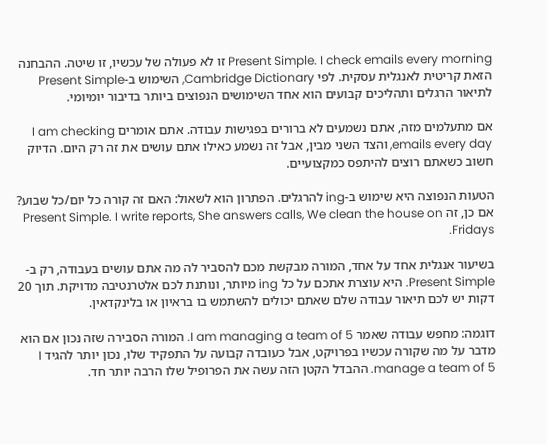Present Simple. I check emails every morning זו לא פעולה של עכשיו, זו שיטה. ההבחנה הזאת קריטית לאנגלית עסקית. לפי Cambridge Dictionary, השימוש ב-Present Simple לתיאור הרגלים ותהליכים קבועים הוא אחד השימושים הנפוצים ביותר בדיבור יומיומי.

אם מתעלמים מזה, אתם נשמעים לא ברורים בפגישות עבודה. אתם אומרים I am checking emails every day, והצד השני מבין, אבל זה נשמע כאילו אתם עושים את זה רק היום. הדיוק חשוב כשאתם רוצים להיתפס כמקצועיים.

הטעות הנפוצה היא שימוש ב-ing להרגלים. הפתרון הוא לשאול: האם זה קורה כל יום/כל שבוע? אם כן, זה Present Simple. I write reports, She answers calls, We clean the house on Fridays.

בשיעור אנגלית אחד על אחד, המורה מבקשת מכם להסביר לה מה אתם עושים בעבודה, רק ב-Present Simple. היא עוצרת אתכם על כל ing מיותר, ונותנת לכם אלטרנטיבה מדויקת. תוך 20 דקות יש לכם תיאור עבודה שלם שאתם יכולים להשתמש בו בראיון או בלינקדאין.

דוגמה: מחפש עבודה שאמר I am managing a team of 5. המורה הסבירה שזה נכון אם הוא מדבר על מה שקורה עכשיו בפרויקט, אבל כעובדה קבועה על התפקיד שלו, נכון יותר להגיד I manage a team of 5. ההבדל הקטן הזה עשה את הפרופיל שלו הרבה יותר חד.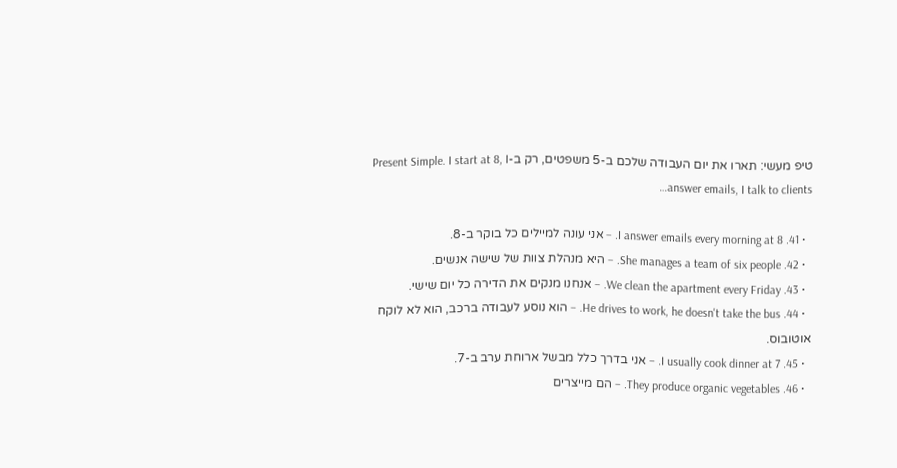טיפ מעשי: תארו את יום העבודה שלכם ב-5 משפטים, רק ב-Present Simple. I start at 8, I answer emails, I talk to clients…

  • 41. I answer emails every morning at 8. – אני עונה למיילים כל בוקר ב-8.
  • 42. She manages a team of six people. – היא מנהלת צוות של שישה אנשים.
  • 43. We clean the apartment every Friday. – אנחנו מנקים את הדירה כל יום שישי.
  • 44. He drives to work, he doesn't take the bus. – הוא נוסע לעבודה ברכב, הוא לא לוקח אוטובוס.
  • 45. I usually cook dinner at 7. – אני בדרך כלל מבשל ארוחת ערב ב-7.
  • 46. They produce organic vegetables. – הם מייצרים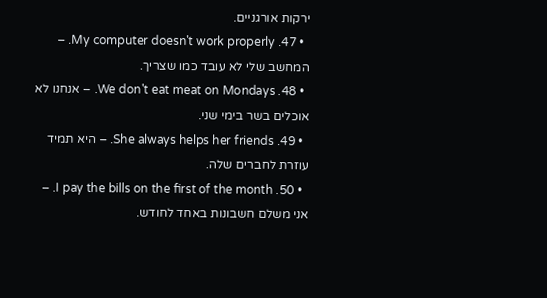ירקות אורגניים.
  • 47. My computer doesn't work properly. – המחשב שלי לא עובד כמו שצריך.
  • 48. We don't eat meat on Mondays. – אנחנו לא אוכלים בשר בימי שני.
  • 49. She always helps her friends. – היא תמיד עוזרת לחברים שלה.
  • 50. I pay the bills on the first of the month. – אני משלם חשבונות באחד לחודש.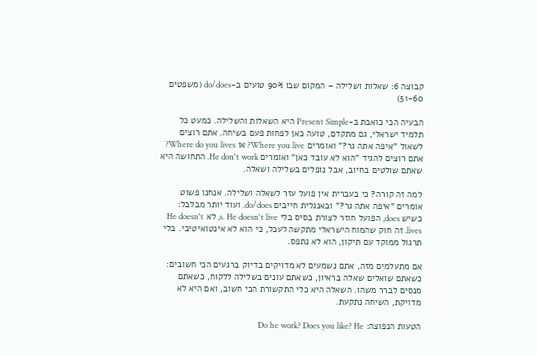קבוצה 6: שאלות ושלילה – המקום שבו 90% טועים ב-do/does (משפטים 51-60)

הבעיה הכי כואבת ב-Present Simple היא השאלות והשלילה. כמעט כל תלמיד ישראלי, גם מתקדם, טועה כאן לפחות פעם בשיחה. אתם רוצים לשאול "איפה אתה גר?" ואומרים Where you live? או Where do you lives? אתם רוצים להגיד "הוא לא עובד כאן" ואומרים He don't work. התחושה היא שאתם שולטים בחיוב, אבל נופלים בשלילה ושאלה.

למה זה קורה? כי בעברית אין פועל עזר לשאלה ושלילה. אנחנו פשוט אומרים "איפה אתה גר?" ובאנגלית חייבים do/does. ועוד יותר מבלבל: כשיש does, הפועל חוזר לצורת בסיס בלי s. He doesn't live, לא He doesn't lives. זה חוק שהמוח הישראלי מתקשה לעכל, כי הוא לא אינטואיטיבי. בלי תרגול ממוקד עם תיקון, הוא לא נתפס.

אם מתעלמים מזה, אתם נשמעים לא מדויקים בדיוק ברגעים הכי חשובים: כשאתם שואלים שאלה בראיון, כשאתם עונים בשלילה ללקוח, כשאתם מנסים לברר משהו. השאלה היא כלי התקשורת הכי חשוב, ואם היא לא מדויקת, השיחה נתקעת.

הטעות הנפוצה: Do he work? Does you like? He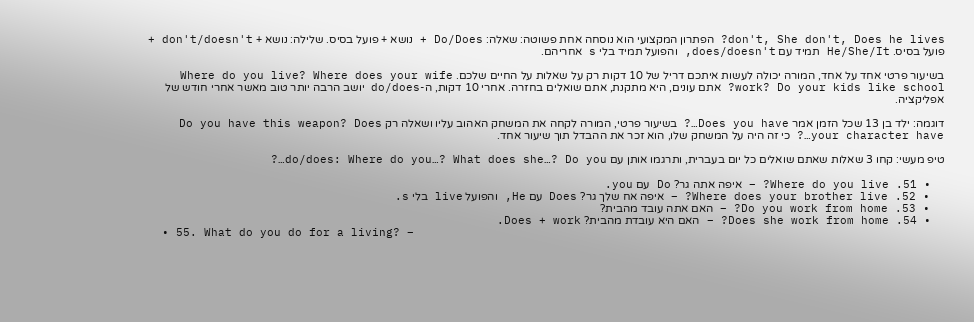don't, She don't, Does he lives? הפתרון המקצועי הוא נוסחה אחת פשוטה: שאלה: Do/Does + נושא + פועל בסיס. שלילה: נושא + don't/doesn't + פועל בסיס. He/She/It תמיד עם does/doesn't, והפועל תמיד בלי s אחריהם.

בשיעור פרטי אחד על אחד, המורה יכולה לעשות איתכם דריל של 10 דקות רק על שאלות על החיים שלכם. Where do you live? Where does your wife work? Do your kids like school? אתם עונים, היא מתקנת, אתם שואלים בחזרה. אחרי 10 דקות, ה-do/does יושב הרבה יותר טוב מאשר אחרי חודש של אפליקציה.

דוגמה: ילד בן 13 שכל הזמן אמר Does you have…? בשיעור פרטי, המורה לקחה את המשחק האהוב עליו ושאלה רק Do you have this weapon? Does your character have…? כי זה היה על המשחק שלו, הוא זכר את ההבדל תוך שיעור אחד.

טיפ מעשי: קחו 3 שאלות שאתם שואלים כל יום בעברית, ותרגמו אותן עם do/does: Where do you…? What does she…? Do you…?

  • 51. Where do you live? – איפה אתה גר? Do עם you.
  • 52. Where does your brother live? – איפה אח שלך גר? Does עם He, והפועל live בלי s.
  • 53. Do you work from home? – האם אתה עובד מהבית?
  • 54. Does she work from home? – האם היא עובדת מהבית? Does + work.
  • 55. What do you do for a living? –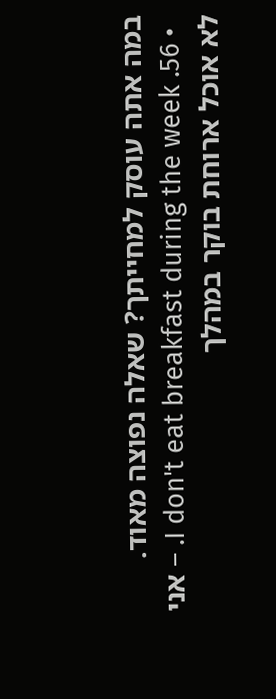במה אתה עוסק למחייתך? שאלה נפוצה מאוד.
  • 56. I don't eat breakfast during the week. – אני לא אוכל ארוחת בוקר במהלך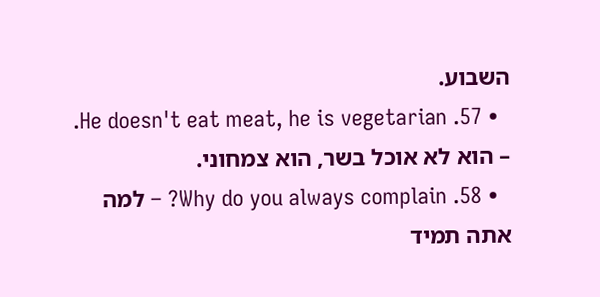השבוע.
  • 57. He doesn't eat meat, he is vegetarian. – הוא לא אוכל בשר, הוא צמחוני.
  • 58. Why do you always complain? – למה אתה תמיד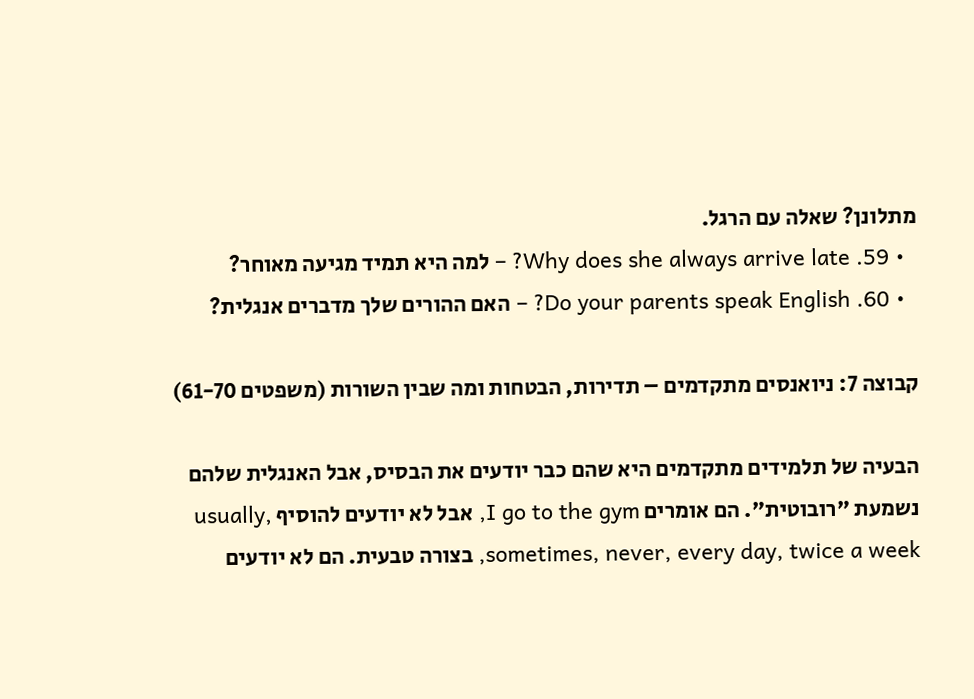מתלונן? שאלה עם הרגל.
  • 59. Why does she always arrive late? – למה היא תמיד מגיעה מאוחר?
  • 60. Do your parents speak English? – האם ההורים שלך מדברים אנגלית?

קבוצה 7: ניואנסים מתקדמים – תדירות, הבטחות ומה שבין השורות (משפטים 61-70)

הבעיה של תלמידים מתקדמים היא שהם כבר יודעים את הבסיס, אבל האנגלית שלהם נשמעת "רובוטית". הם אומרים I go to the gym, אבל לא יודעים להוסיף usually, sometimes, never, every day, twice a week, בצורה טבעית. הם לא יודעים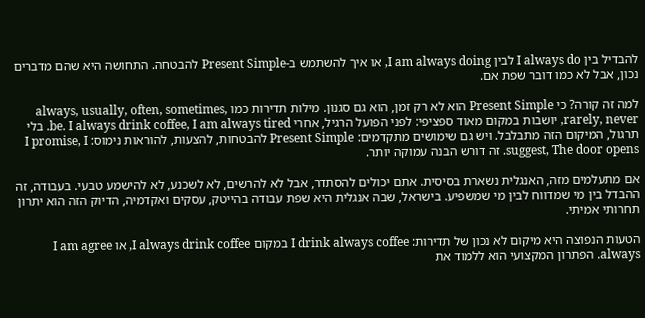להבדיל בין I always do לבין I am always doing, או איך להשתמש ב-Present Simple להבטחה. התחושה היא שהם מדברים נכון, אבל לא כמו דובר שפת אם.

למה זה קורה? כי Present Simple הוא לא רק זמן, הוא גם סגנון. מילות תדירות כמו always, usually, often, sometimes, rarely, never, יושבות במקום מאוד ספציפי: לפני הפועל הרגיל, אחרי be. I always drink coffee, I am always tired. בלי תרגול, המיקום הזה מתבלבל. ויש גם שימושים מתקדמים: Present Simple להבטחות, להצעות, להוראות נימוס: I promise, I suggest, The door opens. זה דורש הבנה עמוקה יותר.

אם מתעלמים מזה, האנגלית נשארת בסיסית. אתם יכולים להסתדר, אבל לא להרשים, לא לשכנע, לא להישמע טבעי. בעבודה, זה ההבדל בין מי שמדווח לבין מי שמשפיע. בישראל, שבה אנגלית היא שפת עבודה בהייטק, עסקים ואקדמיה, הדיוק הזה הוא יתרון תחרותי אמיתי.

הטעות הנפוצה היא מיקום לא נכון של תדירות: I drink always coffee במקום I always drink coffee, או I am agree always. הפתרון המקצועי הוא ללמוד את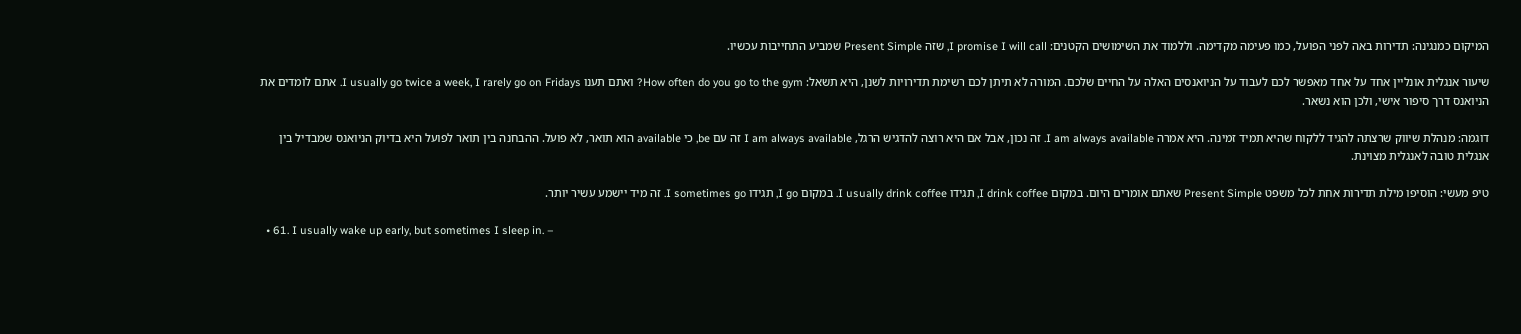המיקום כמנגינה: תדירות באה לפני הפועל, כמו פעימה מקדימה. וללמוד את השימושים הקטנים: I promise I will call, שזה Present Simple שמביע התחייבות עכשיו.

שיעור אנגלית אונליין אחד על אחד מאפשר לכם לעבוד על הניואנסים האלה על החיים שלכם. המורה לא תיתן לכם רשימת תדירויות לשנן, היא תשאל: How often do you go to the gym? ואתם תענו I usually go twice a week, I rarely go on Fridays. אתם לומדים את הניואנס דרך סיפור אישי, ולכן הוא נשאר.

דוגמה: מנהלת שיווק שרצתה להגיד ללקוח שהיא תמיד זמינה. היא אמרה I am always available. זה נכון, אבל אם היא רוצה להדגיש הרגל, I am always available זה עם be, כי available הוא תואר, לא פועל. ההבחנה בין תואר לפועל היא בדיוק הניואנס שמבדיל בין אנגלית טובה לאנגלית מצוינת.

טיפ מעשי: הוסיפו מילת תדירות אחת לכל משפט Present Simple שאתם אומרים היום. במקום I drink coffee, תגידו I usually drink coffee. במקום I go, תגידו I sometimes go. זה מיד יישמע עשיר יותר.

  • 61. I usually wake up early, but sometimes I sleep in. –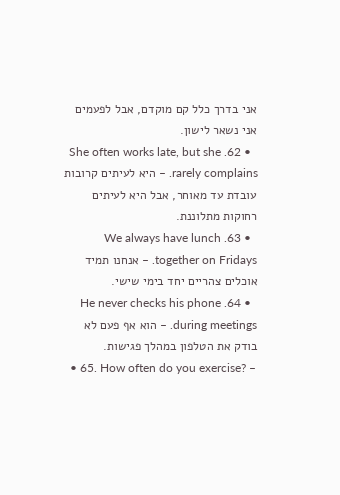אני בדרך כלל קם מוקדם, אבל לפעמים אני נשאר לישון.
  • 62. She often works late, but she rarely complains. – היא לעיתים קרובות עובדת עד מאוחר, אבל היא לעיתים רחוקות מתלוננת.
  • 63. We always have lunch together on Fridays. – אנחנו תמיד אוכלים צהריים יחד בימי שישי.
  • 64. He never checks his phone during meetings. – הוא אף פעם לא בודק את הטלפון במהלך פגישות.
  • 65. How often do you exercise? –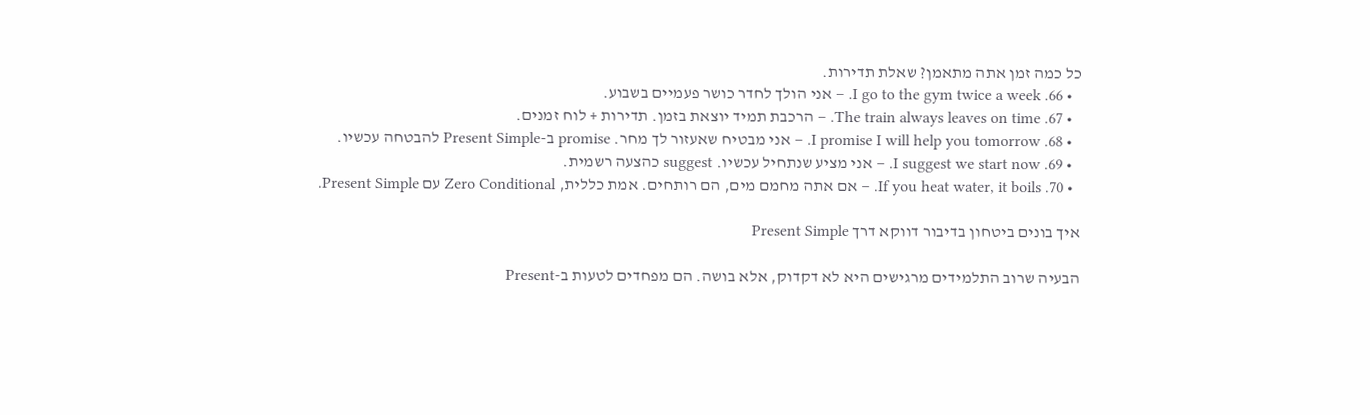כל כמה זמן אתה מתאמן? שאלת תדירות.
  • 66. I go to the gym twice a week. – אני הולך לחדר כושר פעמיים בשבוע.
  • 67. The train always leaves on time. – הרכבת תמיד יוצאת בזמן. תדירות + לוח זמנים.
  • 68. I promise I will help you tomorrow. – אני מבטיח שאעזור לך מחר. promise ב-Present Simple להבטחה עכשיו.
  • 69. I suggest we start now. – אני מציע שנתחיל עכשיו. suggest כהצעה רשמית.
  • 70. If you heat water, it boils. – אם אתה מחמם מים, הם רותחים. אמת כללית, Zero Conditional עם Present Simple.

איך בונים ביטחון בדיבור דווקא דרך Present Simple

הבעיה שרוב התלמידים מרגישים היא לא דקדוק, אלא בושה. הם מפחדים לטעות ב-Present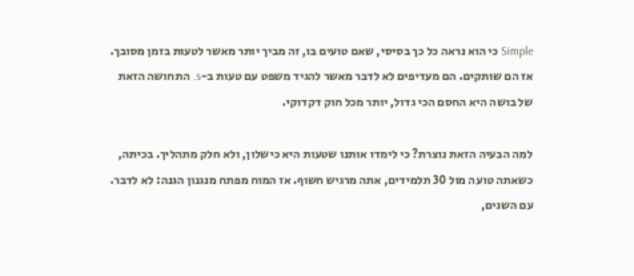Simple כי הוא נראה כל כך בסיסי, שאם טועים בו, זה מביך יותר מאשר לטעות בזמן מסובך. אז הם שותקים. הם מעדיפים לא לדבר מאשר להגיד משפט עם טעות ב-s. התחושה הזאת של בושה היא החסם הכי גדול, יותר מכל חוק דקדוקי.

למה הבעיה הזאת נוצרת? כי לימדו אותנו שטעות היא כישלון, ולא חלק מתהליך. בכיתה, כשאתה טועה מול 30 תלמידים, אתה מרגיש חשוף. אז המוח מפתח מנגנון הגנה: לא לדבר. עם השנים,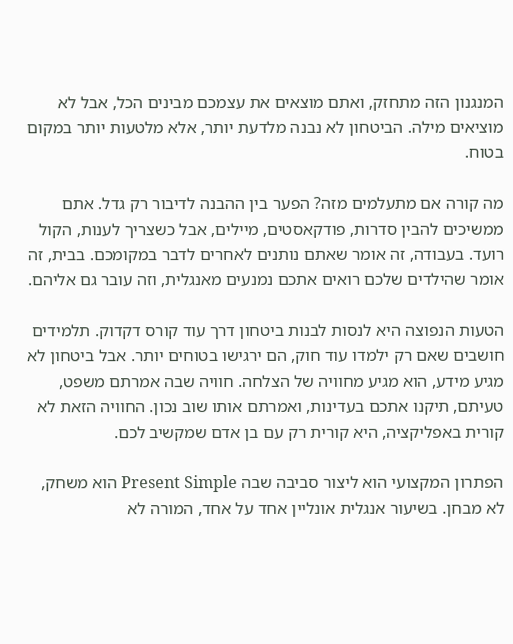המנגנון הזה מתחזק, ואתם מוצאים את עצמכם מבינים הכל, אבל לא מוציאים מילה. הביטחון לא נבנה מלדעת יותר, אלא מלטעות יותר במקום בטוח.

מה קורה אם מתעלמים מזה? הפער בין ההבנה לדיבור רק גדל. אתם ממשיכים להבין סדרות, פודקאסטים, מיילים, אבל כשצריך לענות, הקול רועד. בעבודה, זה אומר שאתם נותנים לאחרים לדבר במקומכם. בבית, זה אומר שהילדים שלכם רואים אתכם נמנעים מאנגלית, וזה עובר גם אליהם.

הטעות הנפוצה היא לנסות לבנות ביטחון דרך עוד קורס דקדוק. תלמידים חושבים שאם רק ילמדו עוד חוק, הם ירגישו בטוחים יותר. אבל ביטחון לא מגיע מידע, הוא מגיע מחוויה של הצלחה. חוויה שבה אמרתם משפט, טעיתם, תיקנו אתכם בעדינות, ואמרתם אותו שוב נכון. החוויה הזאת לא קורית באפליקציה, היא קורית רק עם בן אדם שמקשיב לכם.

הפתרון המקצועי הוא ליצור סביבה שבה Present Simple הוא משחק, לא מבחן. בשיעור אנגלית אונליין אחד על אחד, המורה לא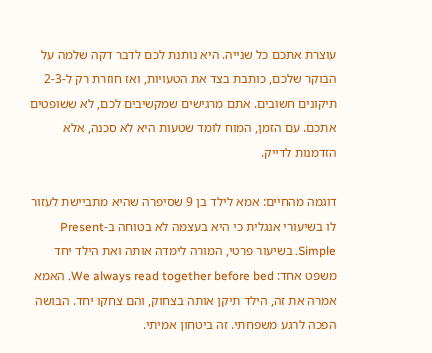עוצרת אתכם כל שנייה. היא נותנת לכם לדבר דקה שלמה על הבוקר שלכם, כותבת בצד את הטעויות, ואז חוזרת רק ל-2-3 תיקונים חשובים. אתם מרגישים שמקשיבים לכם, לא ששופטים אתכם. עם הזמן, המוח לומד שטעות היא לא סכנה, אלא הזדמנות לדייק.

דוגמה מהחיים: אמא לילד בן 9 שסיפרה שהיא מתביישת לעזור לו בשיעורי אנגלית כי היא בעצמה לא בטוחה ב-Present Simple. בשיעור פרטי, המורה לימדה אותה ואת הילד יחד משפט אחד: We always read together before bed. האמא אמרה את זה, הילד תיקן אותה בצחוק, והם צחקו יחד. הבושה הפכה לרגע משפחתי. זה ביטחון אמיתי.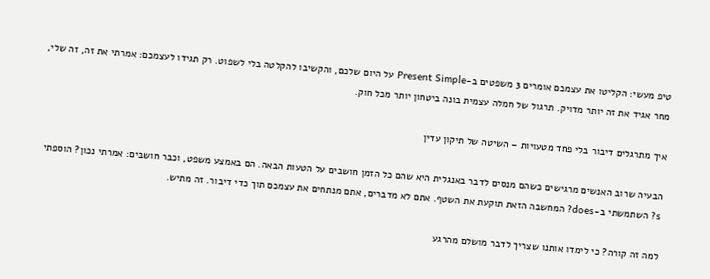טיפ מעשי: הקליטו את עצמכם אומרים 3 משפטים ב-Present Simple על היום שלכם, והקשיבו להקלטה בלי לשפוט. רק תגידו לעצמכם: אמרתי את זה, זה שלי, מחר אגיד את זה יותר מדויק. תרגול של חמלה עצמית בונה ביטחון יותר מכל חוק.

איך מתרגלים דיבור בלי פחד מטעויות – השיטה של תיקון עדין

הבעיה שרוב האנשים מרגישים כשהם מנסים לדבר באנגלית היא שהם כל הזמן חושבים על הטעות הבאה. הם באמצע משפט, וכבר חושבים: אמרתי נכון? הוספתי s? השתמשתי ב-does? המחשבה הזאת תוקעת את השטף. אתם לא מדברים, אתם מנתחים את עצמכם תוך כדי דיבור. זה מתיש.

למה זה קורה? כי לימדו אותנו שצריך לדבר מושלם מהרגע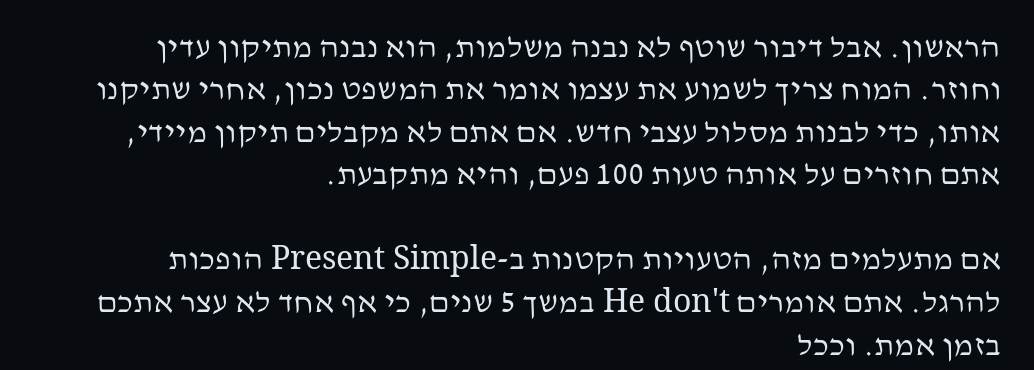הראשון. אבל דיבור שוטף לא נבנה משלמות, הוא נבנה מתיקון עדין וחוזר. המוח צריך לשמוע את עצמו אומר את המשפט נכון, אחרי שתיקנו אותו, כדי לבנות מסלול עצבי חדש. אם אתם לא מקבלים תיקון מיידי, אתם חוזרים על אותה טעות 100 פעם, והיא מתקבעת.

אם מתעלמים מזה, הטעויות הקטנות ב-Present Simple הופכות להרגל. אתם אומרים He don't במשך 5 שנים, כי אף אחד לא עצר אתכם בזמן אמת. וככל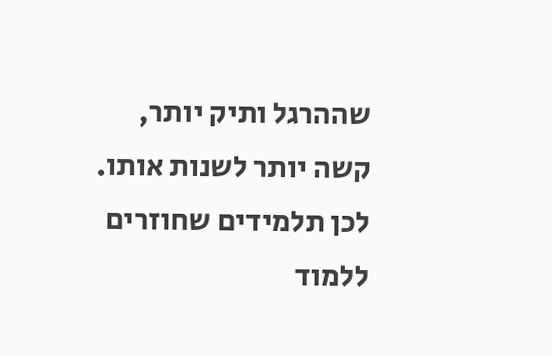שההרגל ותיק יותר, קשה יותר לשנות אותו. לכן תלמידים שחוזרים ללמוד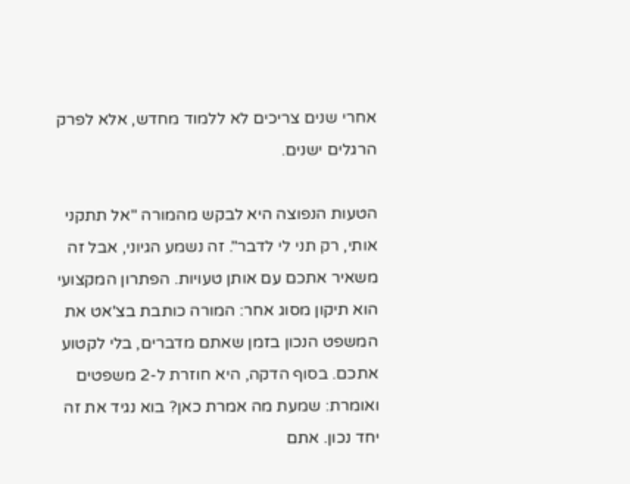אחרי שנים צריכים לא ללמוד מחדש, אלא לפרק הרגלים ישנים.

הטעות הנפוצה היא לבקש מהמורה "אל תתקני אותי, רק תני לי לדבר". זה נשמע הגיוני, אבל זה משאיר אתכם עם אותן טעויות. הפתרון המקצועי הוא תיקון מסוג אחר: המורה כותבת בצ'אט את המשפט הנכון בזמן שאתם מדברים, בלי לקטוע אתכם. בסוף הדקה, היא חוזרת ל-2 משפטים ואומרת: שמעת מה אמרת כאן? בוא נגיד את זה יחד נכון. אתם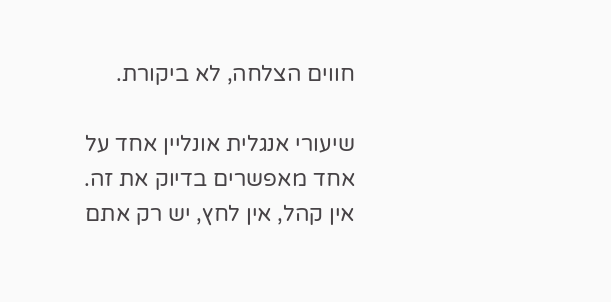חווים הצלחה, לא ביקורת.

שיעורי אנגלית אונליין אחד על אחד מאפשרים בדיוק את זה. אין קהל, אין לחץ, יש רק אתם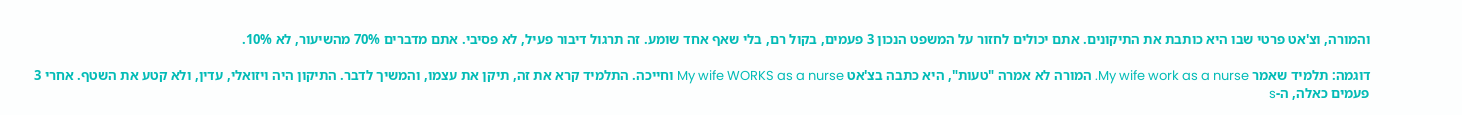והמורה, וצ'אט פרטי שבו היא כותבת את התיקונים. אתם יכולים לחזור על המשפט הנכון 3 פעמים, בקול רם, בלי שאף אחד שומע. זה תרגול דיבור פעיל, לא פסיבי. אתם מדברים 70% מהשיעור, לא 10%.

דוגמה: תלמיד שאמר My wife work as a nurse. המורה לא אמרה "טעות", היא כתבה בצ'אט My wife WORKS as a nurse וחייכה. התלמיד קרא את זה, תיקן את עצמו, והמשיך לדבר. התיקון היה ויזואלי, עדין, ולא קטע את השטף. אחרי 3 פעמים כאלה, ה-s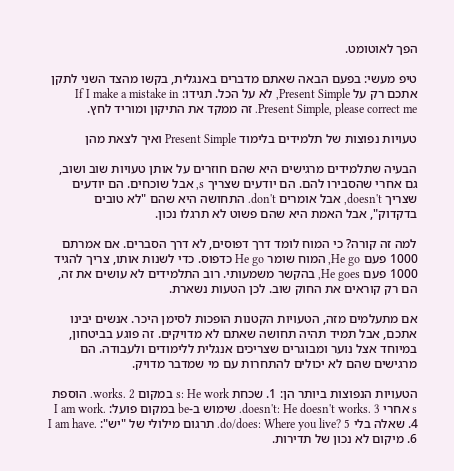הפך לאוטומט.

טיפ מעשי: בפעם הבאה שאתם מדברים באנגלית, בקשו מהצד השני לתקן אתכם רק על Present Simple, לא על הכל. תגידו: If I make a mistake in Present Simple, please correct me. זה ממקד את התיקון ומוריד לחץ.

טעויות נפוצות של תלמידים בלימוד Present Simple ואיך לצאת מהן

הבעיה שתלמידים מרגישים היא שהם חוזרים על אותן טעויות שוב ושוב, גם אחרי שהסבירו להם. הם יודעים שצריך s, אבל שוכחים. הם יודעים שצריך doesn't, אבל אומרים don't. התחושה היא שהם "לא טובים בדקדוק", אבל האמת היא שהם פשוט לא תרגלו נכון.

למה זה קורה? כי המוח לומד דרך דפוסים, לא דרך הסברים. אם אמרתם 1000 פעם He go, המוח שומר He go כדפוס. כדי לשנות אותו, צריך להגיד 1000 פעם He goes, בהקשר משמעותי. רוב התלמידים לא עושים את זה, הם רק קוראים את החוק שוב. לכן הטעות נשארת.

אם מתעלמים מזה, הטעויות הקטנות הופכות לסימן היכר. אנשים יבינו אתכם, אבל תמיד תהיה תחושה שאתם לא מדויקים. זה פוגע בביטחון, במיוחד אצל נוער ומבוגרים שצריכים אנגלית ללימודים ולעבודה. הם מרגישים שהם לא יכולים להתחרות עם מי שמדבר מדויק.

הטעויות הנפוצות ביותר הן: 1. שכחת s: He work במקום works. 2. הוספת s אחרי doesn't: He doesn't works. 3. שימוש ב-be במקום פועל: I am work. 4. שאלה בלי do/does: Where you live? 5. תרגום מילולי של "יש": I am have. 6. מיקום לא נכון של תדירות.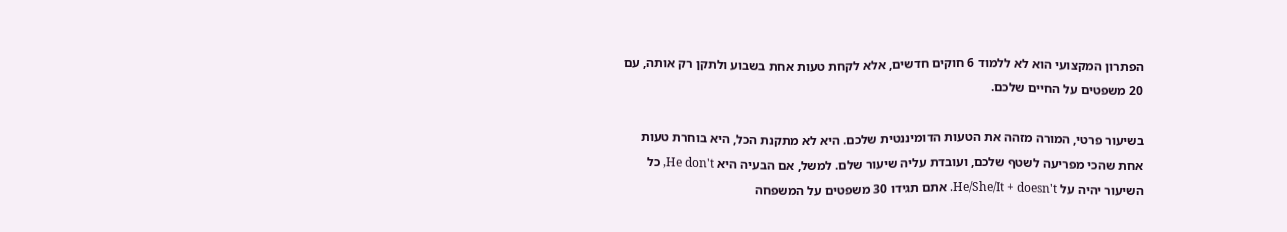הפתרון המקצועי הוא לא ללמוד 6 חוקים חדשים, אלא לקחת טעות אחת בשבוע ולתקן רק אותה, עם 20 משפטים על החיים שלכם.

בשיעור פרטי, המורה מזהה את הטעות הדומיננטית שלכם. היא לא מתקנת הכל, היא בוחרת טעות אחת שהכי מפריעה לשטף שלכם, ועובדת עליה שיעור שלם. למשל, אם הבעיה היא He don't, כל השיעור יהיה על He/She/It + doesn't. אתם תגידו 30 משפטים על המשפחה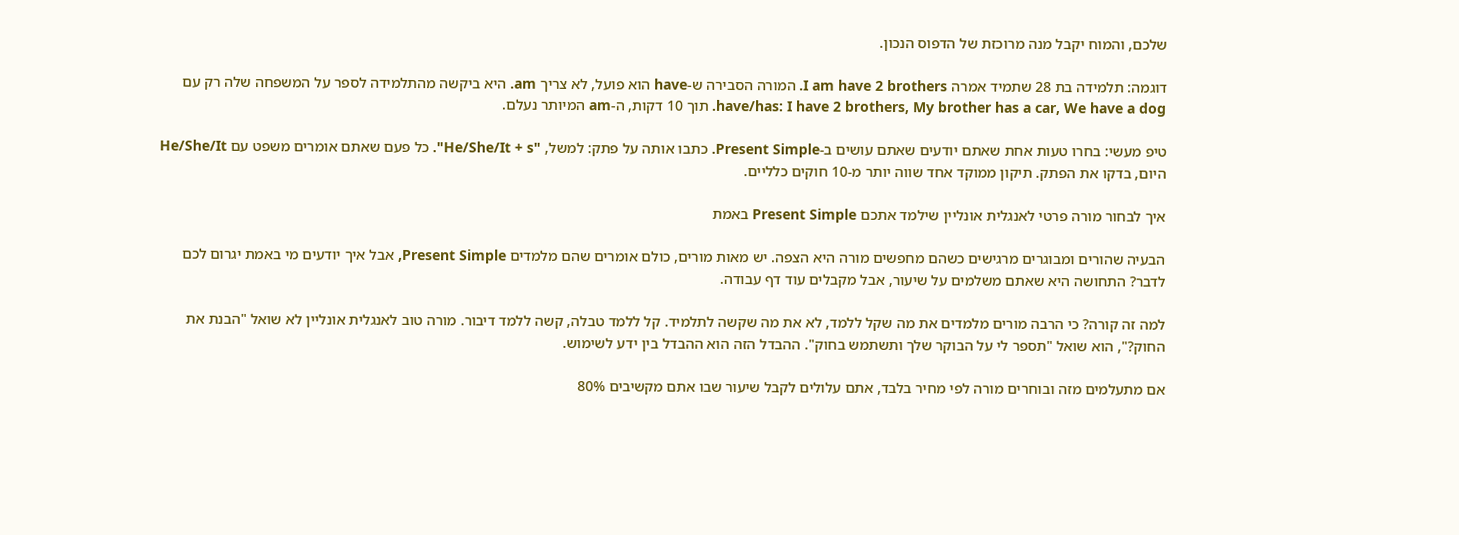שלכם, והמוח יקבל מנה מרוכזת של הדפוס הנכון.

דוגמה: תלמידה בת 28 שתמיד אמרה I am have 2 brothers. המורה הסבירה ש-have הוא פועל, לא צריך am. היא ביקשה מהתלמידה לספר על המשפחה שלה רק עם have/has: I have 2 brothers, My brother has a car, We have a dog. תוך 10 דקות, ה-am המיותר נעלם.

טיפ מעשי: בחרו טעות אחת שאתם יודעים שאתם עושים ב-Present Simple. כתבו אותה על פתק: למשל, "He/She/It + s". כל פעם שאתם אומרים משפט עם He/She/It היום, בדקו את הפתק. תיקון ממוקד אחד שווה יותר מ-10 חוקים כלליים.

איך לבחור מורה פרטי לאנגלית אונליין שילמד אתכם Present Simple באמת

הבעיה שהורים ומבוגרים מרגישים כשהם מחפשים מורה היא הצפה. יש מאות מורים, כולם אומרים שהם מלמדים Present Simple, אבל איך יודעים מי באמת יגרום לכם לדבר? התחושה היא שאתם משלמים על שיעור, אבל מקבלים עוד דף עבודה.

למה זה קורה? כי הרבה מורים מלמדים את מה שקל ללמד, לא את מה שקשה לתלמיד. קל ללמד טבלה, קשה ללמד דיבור. מורה טוב לאנגלית אונליין לא שואל "הבנת את החוק?", הוא שואל "תספר לי על הבוקר שלך ותשתמש בחוק". ההבדל הזה הוא ההבדל בין ידע לשימוש.

אם מתעלמים מזה ובוחרים מורה לפי מחיר בלבד, אתם עלולים לקבל שיעור שבו אתם מקשיבים 80%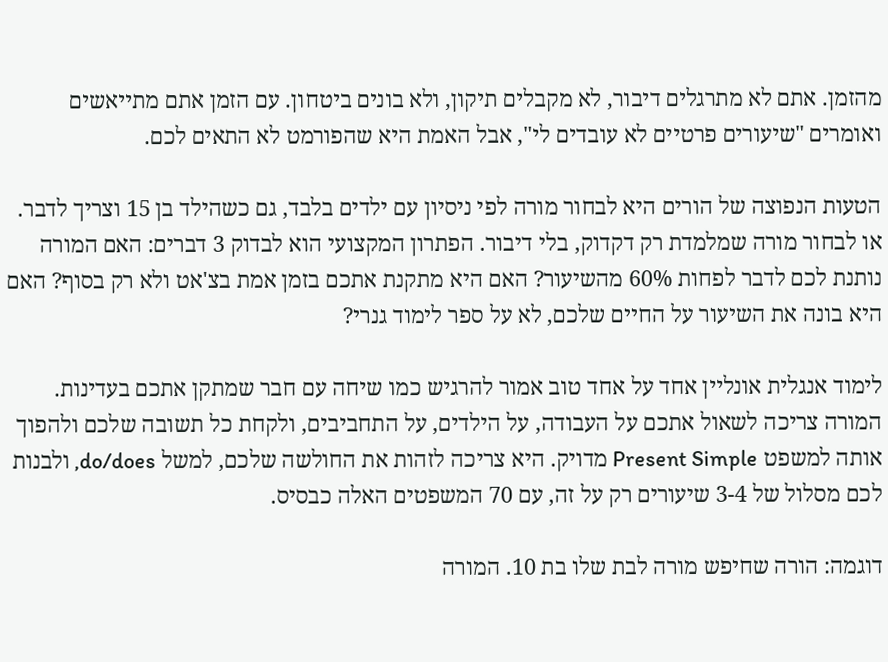מהזמן. אתם לא מתרגלים דיבור, לא מקבלים תיקון, ולא בונים ביטחון. עם הזמן אתם מתייאשים ואומרים "שיעורים פרטיים לא עובדים לי", אבל האמת היא שהפורמט לא התאים לכם.

הטעות הנפוצה של הורים היא לבחור מורה לפי ניסיון עם ילדים בלבד, גם כשהילד בן 15 וצריך לדבר. או לבחור מורה שמלמדת רק דקדוק, בלי דיבור. הפתרון המקצועי הוא לבדוק 3 דברים: האם המורה נותנת לכם לדבר לפחות 60% מהשיעור? האם היא מתקנת אתכם בזמן אמת בצ'אט ולא רק בסוף? האם היא בונה את השיעור על החיים שלכם, לא על ספר לימוד גנרי?

לימוד אנגלית אונליין אחד על אחד טוב אמור להרגיש כמו שיחה עם חבר שמתקן אתכם בעדינות. המורה צריכה לשאול אתכם על העבודה, על הילדים, על התחביבים, ולקחת כל תשובה שלכם ולהפוך אותה למשפט Present Simple מדויק. היא צריכה לזהות את החולשה שלכם, למשל do/does, ולבנות לכם מסלול של 3-4 שיעורים רק על זה, עם 70 המשפטים האלה כבסיס.

דוגמה: הורה שחיפש מורה לבת שלו בת 10. המורה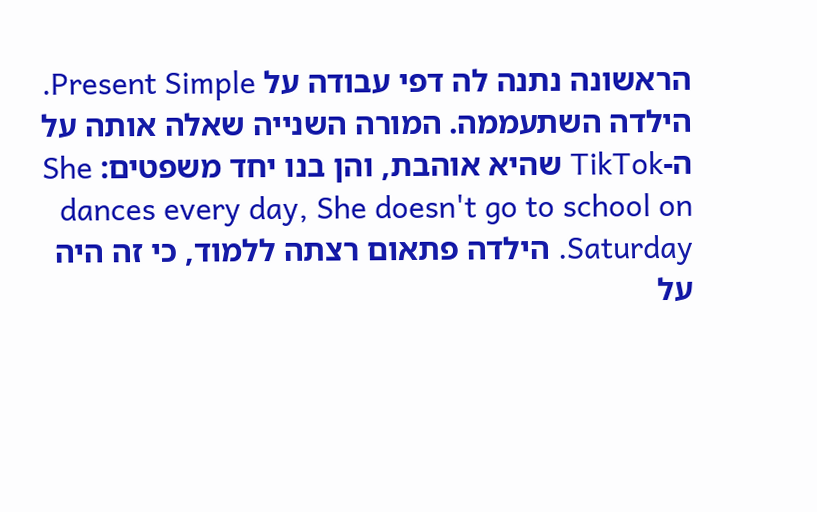הראשונה נתנה לה דפי עבודה על Present Simple. הילדה השתעממה. המורה השנייה שאלה אותה על ה-TikTok שהיא אוהבת, והן בנו יחד משפטים: She dances every day, She doesn't go to school on Saturday. הילדה פתאום רצתה ללמוד, כי זה היה על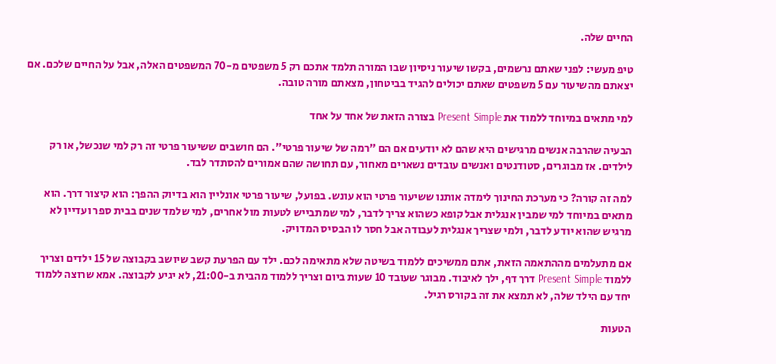החיים שלה.

טיפ מעשי: לפני שאתם נרשמים, בקשו שיעור ניסיון שבו המורה תלמד אתכם רק 5 משפטים מ-70 המשפטים האלה, אבל על החיים שלכם. אם יצאתם מהשיעור עם 5 משפטים שאתם יכולים להגיד בביטחון, מצאתם מורה טובה.

למי מתאים במיוחד ללמוד את Present Simple בצורה הזאת של אחד על אחד

הבעיה שהרבה אנשים מרגישים היא שהם לא יודעים אם הם "רמה של שיעור פרטי". הם חושבים ששיעור פרטי זה רק למי שנכשל, או רק לילדים. אז מבוגרים, סטודנטים ואנשים עובדים נשארים מאחור, עם תחושה שהם אמורים להסתדר לבד.

למה זה קורה? כי מערכת החינוך לימדה אותנו ששיעור פרטי הוא עונש. בפועל, שיעור פרטי אונליין הוא בדיוק ההפך: הוא קיצור דרך. הוא מתאים במיוחד למי שמבין אנגלית אבל קופא כשהוא צריך לדבר, למי שמתבייש לטעות מול אחרים, למי שלמד שנים בבית ספר ועדיין לא מרגיש שהוא יודע לדבר, ולמי שצריך אנגלית לעבודה אבל חסר לו הבסיס המדויק.

אם מתעלמים מההתאמה הזאת, אתם ממשיכים ללמוד בשיטה שלא מתאימה לכם. ילד עם הפרעת קשב שיושב בקבוצה של 15 ילדים וצריך ללמוד Present Simple דרך דף, ילך לאיבוד. מבוגר שעובד 10 שעות ביום וצריך ללמוד מהבית ב-21:00, לא יגיע לקבוצה. אמא שרוצה ללמוד יחד עם הילד שלה, לא תמצא את זה בקורס רגיל.

הטעות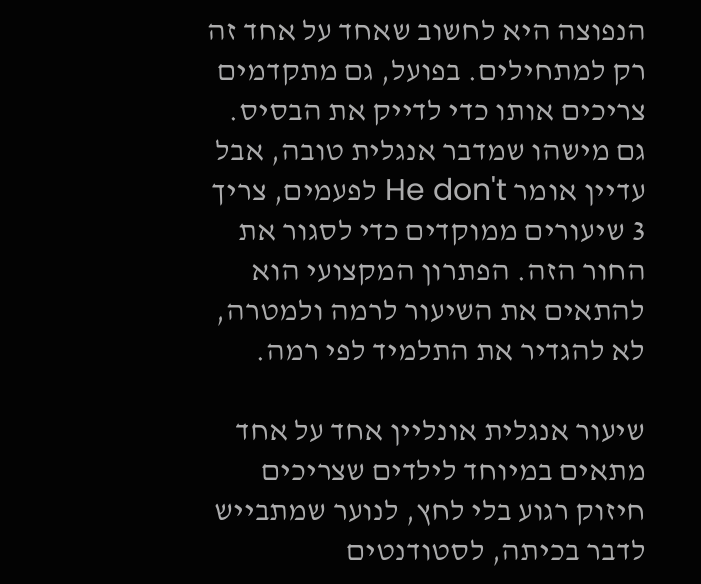הנפוצה היא לחשוב שאחד על אחד זה רק למתחילים. בפועל, גם מתקדמים צריכים אותו כדי לדייק את הבסיס. גם מישהו שמדבר אנגלית טובה, אבל עדיין אומר He don't לפעמים, צריך 3 שיעורים ממוקדים כדי לסגור את החור הזה. הפתרון המקצועי הוא להתאים את השיעור לרמה ולמטרה, לא להגדיר את התלמיד לפי רמה.

שיעור אנגלית אונליין אחד על אחד מתאים במיוחד לילדים שצריכים חיזוק רגוע בלי לחץ, לנוער שמתבייש לדבר בכיתה, לסטודנטים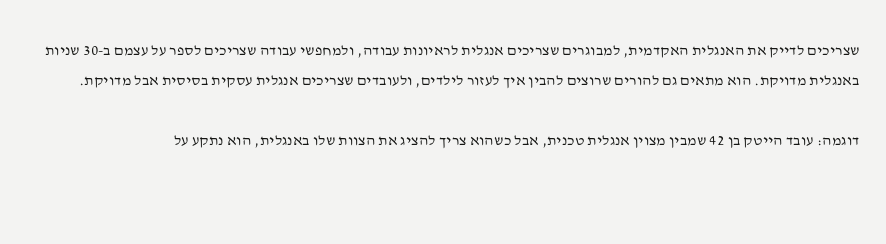שצריכים לדייק את האנגלית האקדמית, למבוגרים שצריכים אנגלית לראיונות עבודה, ולמחפשי עבודה שצריכים לספר על עצמם ב-30 שניות באנגלית מדויקת. הוא מתאים גם להורים שרוצים להבין איך לעזור לילדים, ולעובדים שצריכים אנגלית עסקית בסיסית אבל מדויקת.

דוגמה: עובד הייטק בן 42 שמבין מצוין אנגלית טכנית, אבל כשהוא צריך להציג את הצוות שלו באנגלית, הוא נתקע על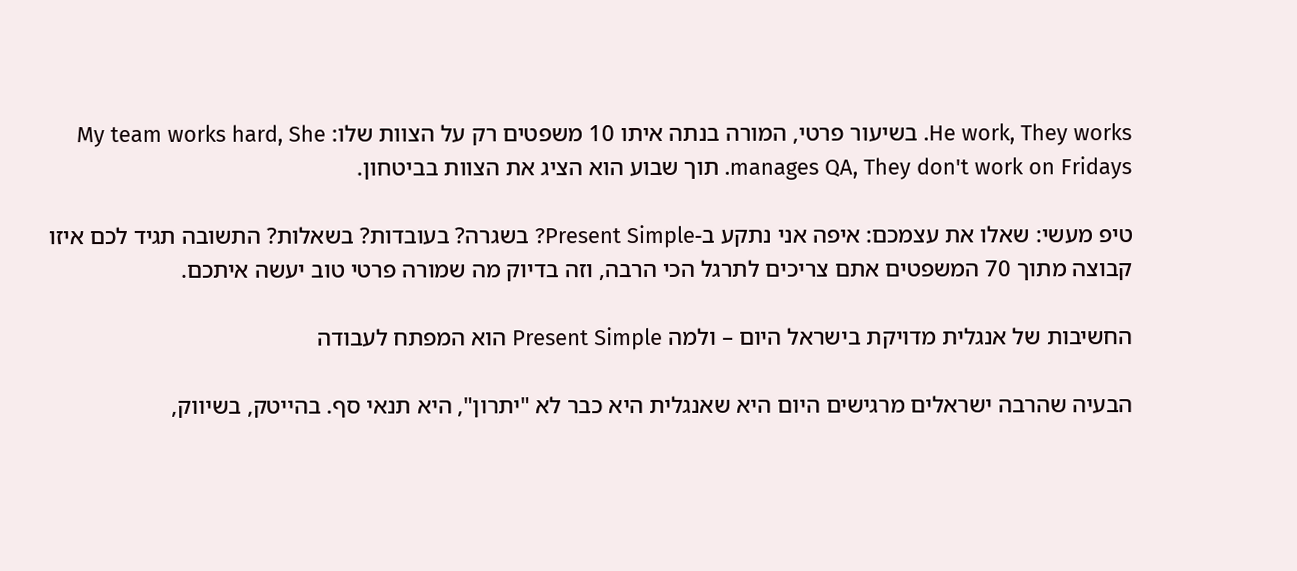He work, They works. בשיעור פרטי, המורה בנתה איתו 10 משפטים רק על הצוות שלו: My team works hard, She manages QA, They don't work on Fridays. תוך שבוע הוא הציג את הצוות בביטחון.

טיפ מעשי: שאלו את עצמכם: איפה אני נתקע ב-Present Simple? בשגרה? בעובדות? בשאלות? התשובה תגיד לכם איזו קבוצה מתוך 70 המשפטים אתם צריכים לתרגל הכי הרבה, וזה בדיוק מה שמורה פרטי טוב יעשה איתכם.

החשיבות של אנגלית מדויקת בישראל היום – ולמה Present Simple הוא המפתח לעבודה

הבעיה שהרבה ישראלים מרגישים היום היא שאנגלית היא כבר לא "יתרון", היא תנאי סף. בהייטק, בשיווק,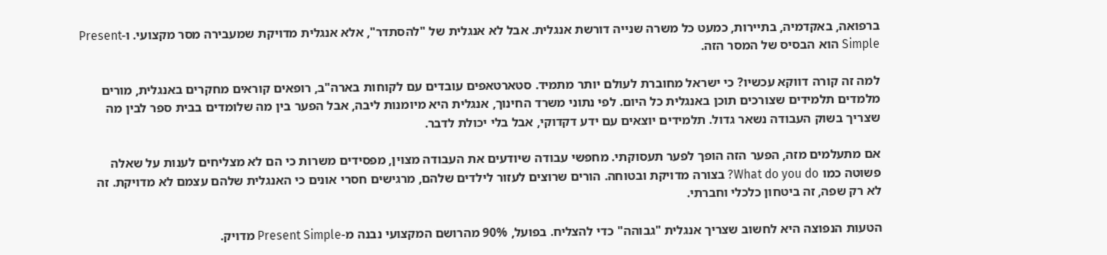ברפואה, באקדמיה, בתיירות, כמעט כל משרה שנייה דורשת אנגלית. אבל לא אנגלית של "להסתדר", אלא אנגלית מדויקת שמעבירה מסר מקצועי. ו-Present Simple הוא הבסיס של המסר הזה.

למה זה קורה דווקא עכשיו? כי ישראל מחוברת לעולם יותר מתמיד. סטארטאפים עובדים עם לקוחות בארה"ב, רופאים קוראים מחקרים באנגלית, מורים מלמדים תלמידים שצורכים תוכן באנגלית כל היום. לפי נתוני משרד החינוך, אנגלית היא מיומנות ליבה, אבל הפער בין מה שלומדים בבית ספר לבין מה שצריך בשוק העבודה נשאר גדול. תלמידים יוצאים עם ידע דקדוקי, אבל בלי יכולת לדבר.

אם מתעלמים מזה, הפער הזה הופך לפער תעסוקתי. מחפשי עבודה שיודעים את העבודה מצוין, מפסידים משרות כי הם לא מצליחים לענות על שאלה פשוטה כמו What do you do? בצורה מדויקת ובטוחה. הורים שרוצים לעזור לילדים שלהם, מרגישים חסרי אונים כי האנגלית שלהם עצמם לא מדויקת. זה לא רק שפה, זה ביטחון כלכלי וחברתי.

הטעות הנפוצה היא לחשוב שצריך אנגלית "גבוהה" כדי להצליח. בפועל, 90% מהרושם המקצועי נבנה מ-Present Simple מדויק.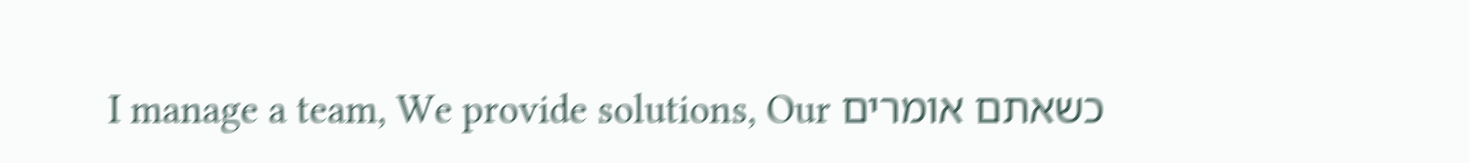כשאתם אומרים I manage a team, We provide solutions, Our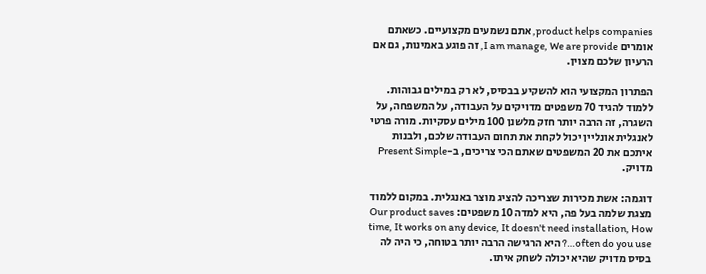product helps companies, אתם נשמעים מקצועיים. כשאתם אומרים I am manage, We are provide, זה פוגע באמינות, גם אם הרעיון שלכם מצוין.

הפתרון המקצועי הוא להשקיע בבסיס, לא רק במילים גבוהות. ללמוד להגיד 70 משפטים מדויקים על העבודה, על המשפחה, על השגרה, זה הרבה יותר חזק מלשנן 100 מילים עסקיות. מורה פרטי לאנגלית אונליין יכול לקחת את תחום העבודה שלכם, ולבנות איתכם את 20 המשפטים שאתם הכי צריכים, ב-Present Simple מדויק.

דוגמה: אשת מכירות שצריכה להציג מוצר באנגלית. במקום ללמוד מצגת שלמה בעל פה, היא למדה 10 משפטים: Our product saves time, It works on any device, It doesn't need installation, How often do you use…? היא הרגישה הרבה יותר בטוחה, כי היה לה בסיס מדויק שהיא יכולה לשחק איתו.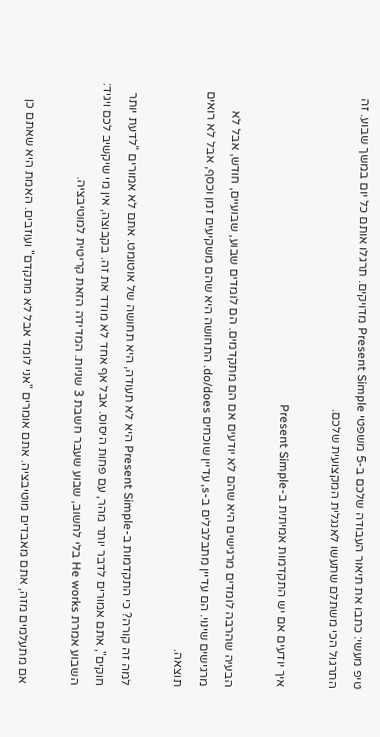טיפ מעשי: כתבו את תיאור העבודה שלכם ב-5 משפטי Present Simple מדויקים. תרגלו אותם כל יום במשך שבוע. זה התרגול הכי משתלם שתעשו לאנגלית המקצועית שלכם.

איך יודעים אם יש התקדמות אמיתית ב-Present Simple

הבעיה שהרבה לומדים מרגישים היא שהם לא יודעים אם הם מתקדמים. הם לומדים שבוע, שבועיים, חודש, אבל לא מרגישים שינוי. הם עדיין מתבלבלים ב-s, עדיין שוכחים do/does. התחושה היא שהם משקיעים זמן וכסף, אבל לא רואים תוצאה.

למה זה קורה? כי התקדמות ב-Present Simple היא לא תעודה, היא תחושה של אוטומט. אתם לא אמורים "לדעת יותר חוקים", אתם אמורים לדבר יותר מהר, עם פחות היסוס. אבל אף אחד לא מודד את זה. בקבוצה, אין מי שיקשיב לכם ויגיד: השבוע אמרת He works בלי לחשוב, שבוע שעבר חשבת 3 שניות. המדידה הזאת קריטית למוטיבציה.

אם מתעלמים מזה, אתם מאבדים מוטיבציה. אתם אומרים "אני לומד אבל לא מתקדם" ועוזבים. האמת היא שאתם כן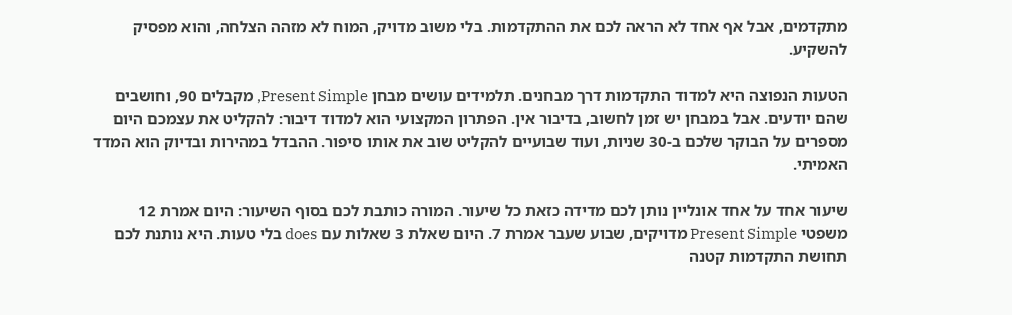מתקדמים, אבל אף אחד לא הראה לכם את ההתקדמות. בלי משוב מדויק, המוח לא מזהה הצלחה, והוא מפסיק להשקיע.

הטעות הנפוצה היא למדוד התקדמות דרך מבחנים. תלמידים עושים מבחן Present Simple, מקבלים 90, וחושבים שהם יודעים. אבל במבחן יש זמן לחשוב, בדיבור אין. הפתרון המקצועי הוא למדוד דיבור: להקליט את עצמכם היום מספרים על הבוקר שלכם ב-30 שניות, ועוד שבועיים להקליט שוב את אותו סיפור. ההבדל במהירות ובדיוק הוא המדד האמיתי.

שיעור אחד על אחד אונליין נותן לכם מדידה כזאת כל שיעור. המורה כותבת לכם בסוף השיעור: היום אמרת 12 משפטי Present Simple מדויקים, שבוע שעבר אמרת 7. היום שאלת 3 שאלות עם does בלי טעות. היא נותנת לכם תחושת התקדמות קטנה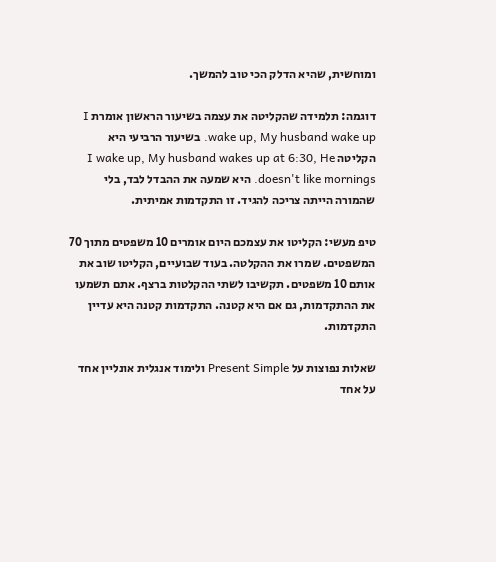ומוחשית, שהיא הדלק הכי טוב להמשך.

דוגמה: תלמידה שהקליטה את עצמה בשיעור הראשון אומרת I wake up, My husband wake up. בשיעור הרביעי היא הקליטה I wake up, My husband wakes up at 6:30, He doesn't like mornings. היא שמעה את ההבדל לבד, בלי שהמורה הייתה צריכה להגיד. זו התקדמות אמיתית.

טיפ מעשי: הקליטו את עצמכם היום אומרים 10 משפטים מתוך 70 המשפטים. שמרו את ההקלטה. בעוד שבועיים, הקליטו שוב את אותם 10 משפטים. תקשיבו לשתי ההקלטות ברצף. אתם תשמעו את ההתקדמות, גם אם היא קטנה. התקדמות קטנה היא עדיין התקדמות.

שאלות נפוצות על Present Simple ולימוד אנגלית אונליין אחד על אחד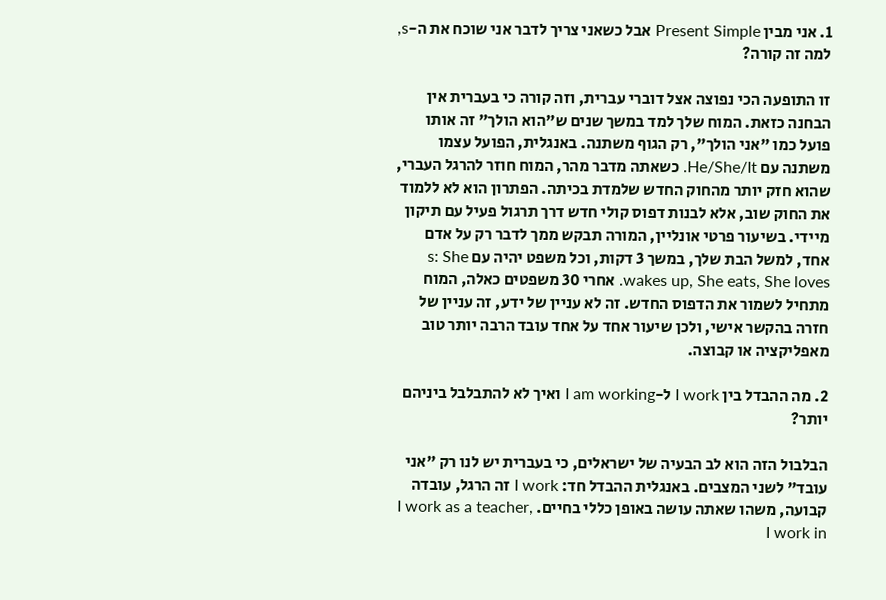1. אני מבין Present Simple אבל כשאני צריך לדבר אני שוכח את ה-s, למה זה קורה?

זו התופעה הכי נפוצה אצל דוברי עברית, וזה קורה כי בעברית אין הבחנה כזאת. המוח שלך למד במשך שנים ש"הוא הולך" זה אותו פועל כמו "אני הולך", רק הגוף משתנה. באנגלית, הפועל עצמו משתנה עם He/She/It. כשאתה מדבר מהר, המוח חוזר להרגל העברי, שהוא חזק יותר מהחוק החדש שלמדת בכיתה. הפתרון הוא לא ללמוד את החוק שוב, אלא לבנות דפוס קולי חדש דרך תרגול פעיל עם תיקון מיידי. בשיעור פרטי אונליין, המורה תבקש ממך לדבר רק על אדם אחד, למשל הבת שלך, במשך 3 דקות, וכל משפט יהיה עם s: She wakes up, She eats, She loves. אחרי 30 משפטים כאלה, המוח מתחיל לשמור את הדפוס החדש. זה לא עניין של ידע, זה עניין של חזרה בהקשר אישי, ולכן שיעור אחד על אחד עובד הרבה יותר טוב מאפליקציה או קבוצה.

2. מה ההבדל בין I work ל-I am working ואיך לא להתבלבל ביניהם יותר?

הבלבול הזה הוא לב הבעיה של ישראלים, כי בעברית יש לנו רק "אני עובד" לשני המצבים. באנגלית ההבדל חד: I work זה הרגל, עובדה קבועה, משהו שאתה עושה באופן כללי בחיים. I work as a teacher, I work in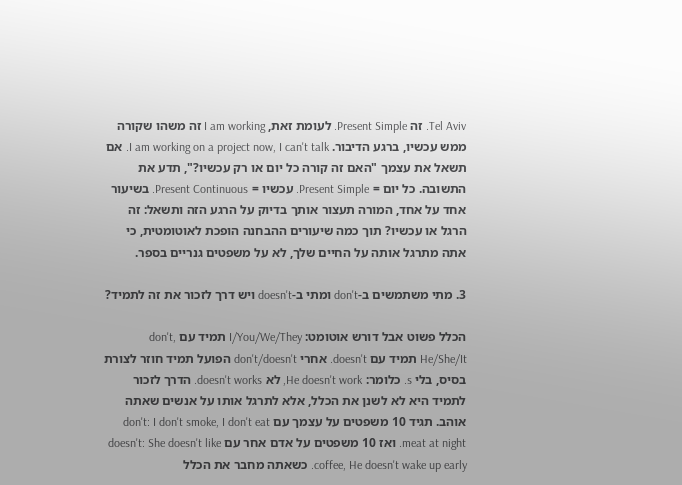Tel Aviv. זה Present Simple. לעומת זאת, I am working זה משהו שקורה ממש עכשיו, ברגע הדיבור. I am working on a project now, I can't talk. אם תשאל את עצמך "האם זה קורה כל יום או רק עכשיו?", תדע את התשובה. כל יום = Present Simple. עכשיו = Present Continuous. בשיעור אחד על אחד, המורה תעצור אותך בדיוק על הרגע הזה ותשאל: זה הרגל או עכשיו? תוך כמה שיעורים ההבחנה הופכת לאוטומטית, כי אתה מתרגל אותה על החיים שלך, לא על משפטים גנריים בספר.

3. מתי משתמשים ב-don't ומתי ב-doesn't ויש דרך לזכור את זה לתמיד?

הכלל פשוט אבל דורש אוטומט: I/You/We/They תמיד עם don't, He/She/It תמיד עם doesn't. אחרי don't/doesn't הפועל תמיד חוזר לצורת בסיס, בלי s. כלומר: He doesn't work, לא doesn't works. הדרך לזכור לתמיד היא לא לשנן את הכלל, אלא לתרגל אותו על אנשים שאתה אוהב. תגיד 10 משפטים על עצמך עם don't: I don't smoke, I don't eat meat at night. ואז 10 משפטים על אדם אחר עם doesn't: She doesn't like coffee, He doesn't wake up early. כשאתה מחבר את הכלל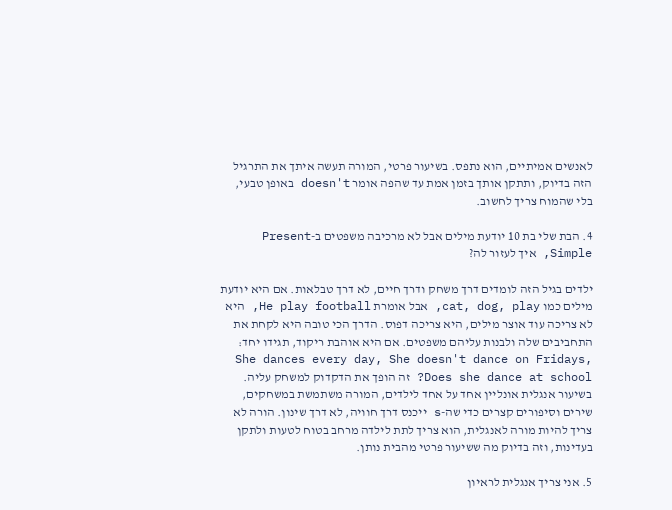לאנשים אמיתיים, הוא נתפס. בשיעור פרטי, המורה תעשה איתך את התרגיל הזה בדיוק, ותתקן אותך בזמן אמת עד שהפה אומר doesn't באופן טבעי, בלי שהמוח צריך לחשוב.

4. הבת שלי בת 10 יודעת מילים אבל לא מרכיבה משפטים ב-Present Simple, איך לעזור לה?

ילדים בגיל הזה לומדים דרך משחק ודרך חיים, לא דרך טבלאות. אם היא יודעת מילים כמו cat, dog, play, אבל אומרת He play football, היא לא צריכה עוד אוצר מילים, היא צריכה דפוס. הדרך הכי טובה היא לקחת את התחביבים שלה ולבנות עליהם משפטים. אם היא אוהבת ריקוד, תגידו יחד: She dances every day, She doesn't dance on Fridays, Does she dance at school? זה הופך את הדקדוק למשחק עליה. בשיעור אנגלית אונליין אחד על אחד לילדים, המורה משתמשת במשחקים, שירים וסיפורים קצרים כדי שה-s ייכנס דרך חוויה, לא דרך שינון. הורה לא צריך להיות מורה לאנגלית, הוא צריך לתת לילדה מרחב בטוח לטעות ולתקן בעדינות, וזה בדיוק מה ששיעור פרטי מהבית נותן.

5. אני צריך אנגלית לראיון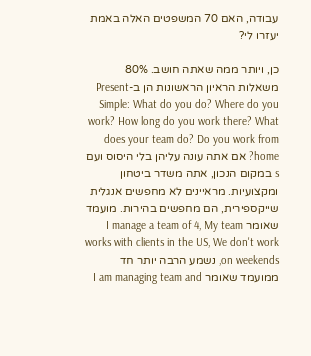עבודה, האם 70 המשפטים האלה באמת יעזרו לי?

כן, ויותר ממה שאתה חושב. 80% משאלות הראיון הראשונות הן ב-Present Simple: What do you do? Where do you work? How long do you work there? What does your team do? Do you work from home? אם אתה עונה עליהן בלי היסוס ועם s במקום הנכון, אתה משדר ביטחון ומקצועיות. מראיינים לא מחפשים אנגלית שייקספירית, הם מחפשים בהירות. מועמד שאומר I manage a team of 4, My team works with clients in the US, We don't work on weekends, נשמע הרבה יותר חד ממועמד שאומר I am managing team and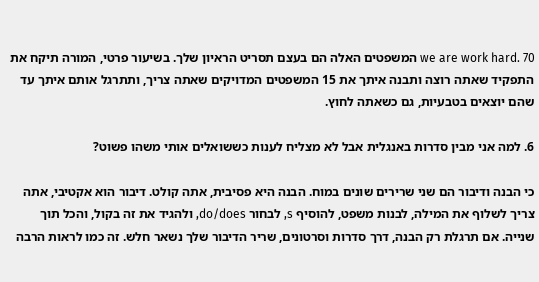we are work hard. 70 המשפטים האלה הם בעצם תסריט הראיון שלך. בשיעור פרטי, המורה תיקח את התפקיד שאתה רוצה ותבנה איתך את 15 המשפטים המדויקים שאתה צריך, ותתרגל אותם איתך עד שהם יוצאים בטבעיות, גם כשאתה לחוץ.

6. למה אני מבין סדרות באנגלית אבל לא מצליח לענות כששואלים אותי משהו פשוט?

כי הבנה ודיבור הם שני שרירים שונים במוח. הבנה היא פסיבית, אתה קולט. דיבור הוא אקטיבי, אתה צריך לשלוף את המילה, לבנות משפט, להוסיף s, לבחור do/does, ולהגיד את זה בקול, והכל תוך שנייה. אם תרגלת רק הבנה, דרך סדרות וסרטונים, שריר הדיבור שלך נשאר חלש. זה כמו לראות הרבה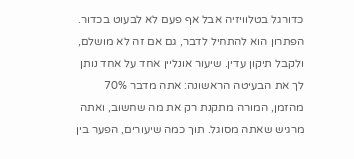כדורגל בטלוויזיה אבל אף פעם לא לבעוט בכדור. הפתרון הוא להתחיל לדבר, גם אם זה לא מושלם, ולקבל תיקון עדין. שיעור אונליין אחד על אחד נותן לך את הבעיטה הראשונה: אתה מדבר 70% מהזמן, המורה מתקנת רק את מה שחשוב, ואתה מרגיש שאתה מסוגל. תוך כמה שיעורים, הפער בין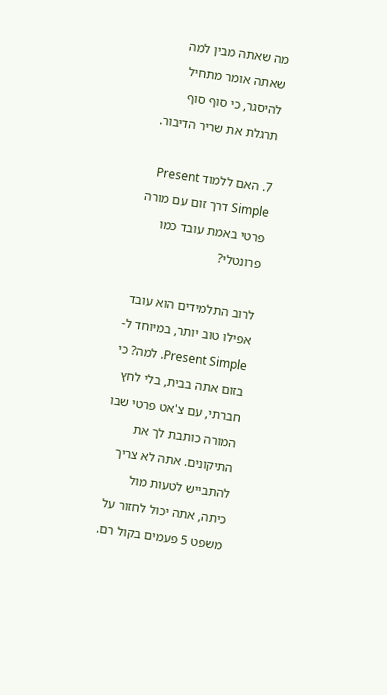מה שאתה מבין למה שאתה אומר מתחיל להיסגר, כי סוף סוף תרגלת את שריר הדיבור.

7. האם ללמוד Present Simple דרך זום עם מורה פרטי באמת עובד כמו פרונטלי?

לרוב התלמידים הוא עובד אפילו טוב יותר, במיוחד ל-Present Simple. למה? כי בזום אתה בבית, בלי לחץ חברתי, עם צ'אט פרטי שבו המורה כותבת לך את התיקונים. אתה לא צריך להתבייש לטעות מול כיתה, אתה יכול לחזור על משפט 5 פעמים בקול רם.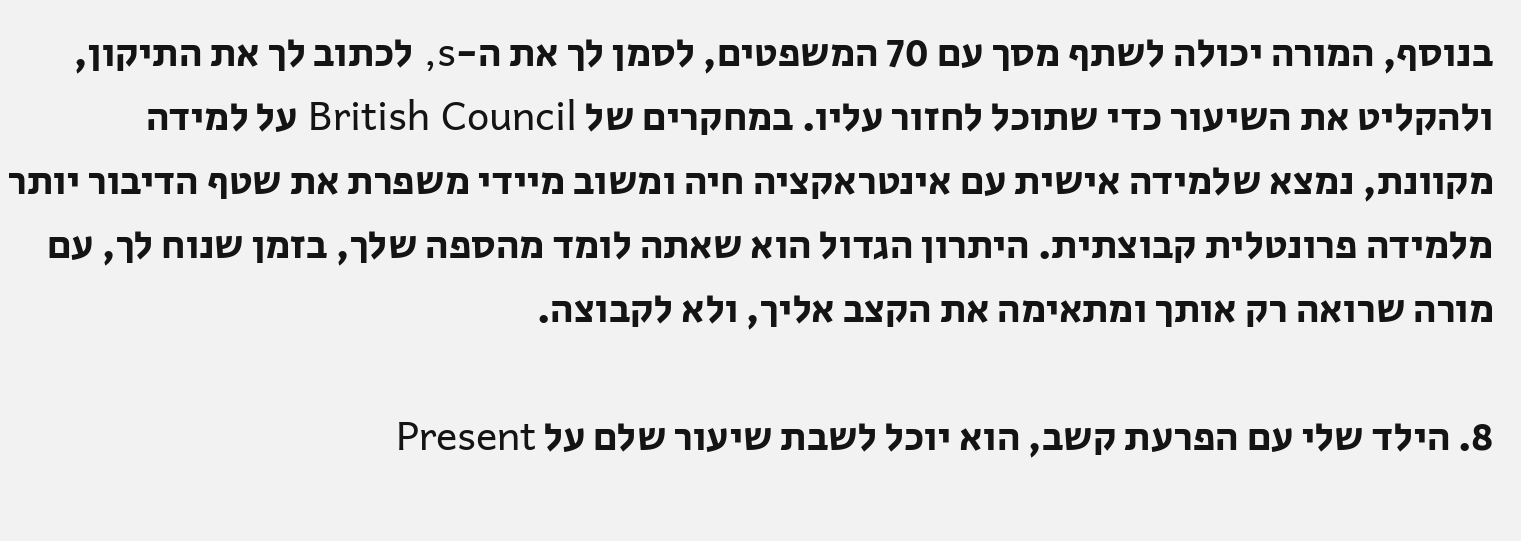בנוסף, המורה יכולה לשתף מסך עם 70 המשפטים, לסמן לך את ה-s, לכתוב לך את התיקון, ולהקליט את השיעור כדי שתוכל לחזור עליו. במחקרים של British Council על למידה מקוונת, נמצא שלמידה אישית עם אינטראקציה חיה ומשוב מיידי משפרת את שטף הדיבור יותר מלמידה פרונטלית קבוצתית. היתרון הגדול הוא שאתה לומד מהספה שלך, בזמן שנוח לך, עם מורה שרואה רק אותך ומתאימה את הקצב אליך, ולא לקבוצה.

8. הילד שלי עם הפרעת קשב, הוא יוכל לשבת שיעור שלם על Present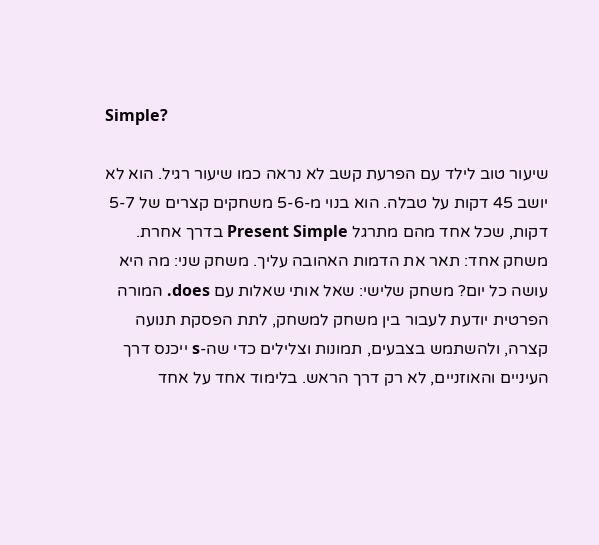Simple?

שיעור טוב לילד עם הפרעת קשב לא נראה כמו שיעור רגיל. הוא לא יושב 45 דקות על טבלה. הוא בנוי מ-5-6 משחקים קצרים של 5-7 דקות, שכל אחד מהם מתרגל Present Simple בדרך אחרת. משחק אחד: תאר את הדמות האהובה עליך. משחק שני: מה היא עושה כל יום? משחק שלישי: שאל אותי שאלות עם does. המורה הפרטית יודעת לעבור בין משחק למשחק, לתת הפסקת תנועה קצרה, ולהשתמש בצבעים, תמונות וצלילים כדי שה-s ייכנס דרך העיניים והאוזניים, לא רק דרך הראש. בלימוד אחד על אחד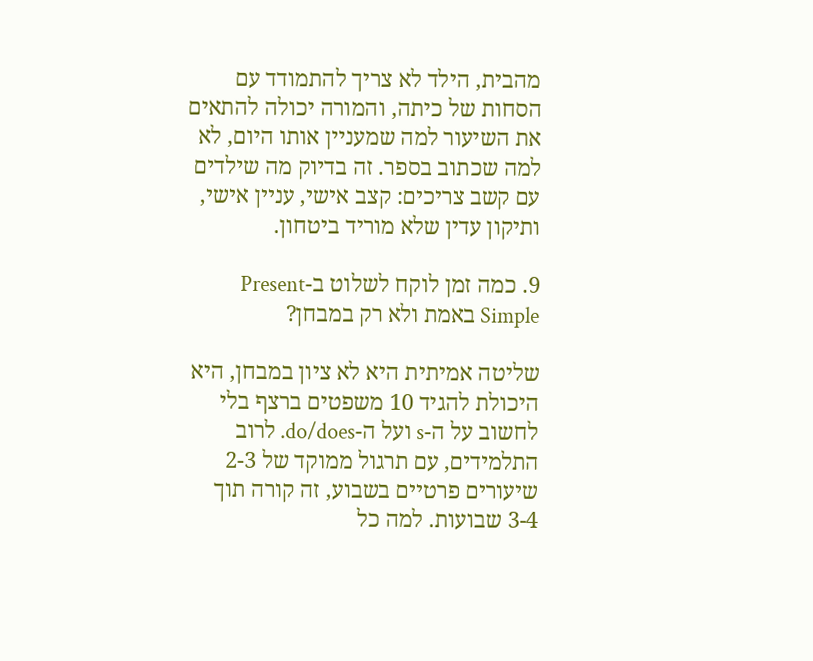מהבית, הילד לא צריך להתמודד עם הסחות של כיתה, והמורה יכולה להתאים את השיעור למה שמעניין אותו היום, לא למה שכתוב בספר. זה בדיוק מה שילדים עם קשב צריכים: קצב אישי, עניין אישי, ותיקון עדין שלא מוריד ביטחון.

9. כמה זמן לוקח לשלוט ב-Present Simple באמת ולא רק במבחן?

שליטה אמיתית היא לא ציון במבחן, היא היכולת להגיד 10 משפטים ברצף בלי לחשוב על ה-s ועל ה-do/does. לרוב התלמידים, עם תרגול ממוקד של 2-3 שיעורים פרטיים בשבוע, זה קורה תוך 3-4 שבועות. למה כל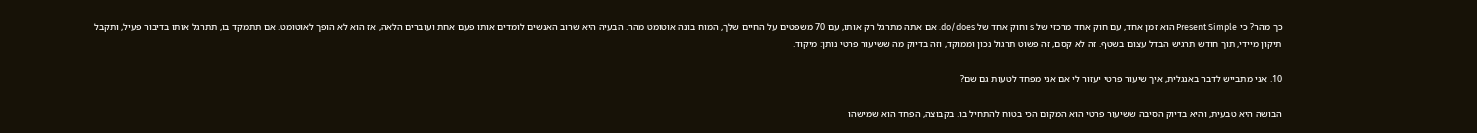כך מהר? כי Present Simple הוא זמן אחד, עם חוק אחד מרכזי של s וחוק אחד של do/does. אם אתה מתרגל רק אותו, עם 70 משפטים על החיים שלך, המוח בונה אוטומט מהר. הבעיה היא שרוב האנשים לומדים אותו פעם אחת ועוברים הלאה, אז הוא לא הופך לאוטומט. אם תתמקד בו, תתרגל אותו בדיבור פעיל, ותקבל תיקון מיידי, תוך חודש תרגיש הבדל עצום בשטף. זה לא קסם, זה פשוט תרגול נכון וממוקד, וזה בדיוק מה ששיעור פרטי נותן: מיקוד.

10. אני מתבייש לדבר באנגלית, איך שיעור פרטי יעזור לי אם אני מפחד לטעות גם שם?

הבושה היא טבעית, והיא בדיוק הסיבה ששיעור פרטי הוא המקום הכי בטוח להתחיל בו. בקבוצה, הפחד הוא שמישהו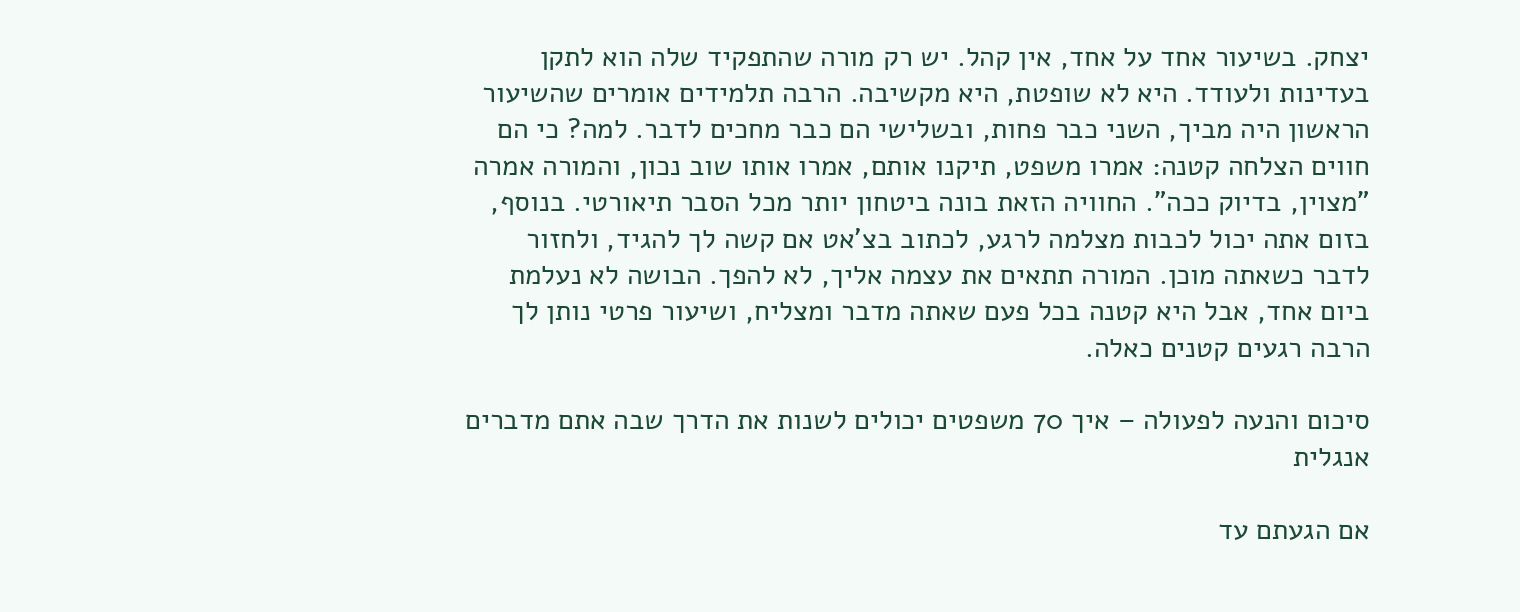יצחק. בשיעור אחד על אחד, אין קהל. יש רק מורה שהתפקיד שלה הוא לתקן בעדינות ולעודד. היא לא שופטת, היא מקשיבה. הרבה תלמידים אומרים שהשיעור הראשון היה מביך, השני כבר פחות, ובשלישי הם כבר מחכים לדבר. למה? כי הם חווים הצלחה קטנה: אמרו משפט, תיקנו אותם, אמרו אותו שוב נכון, והמורה אמרה "מצוין, בדיוק ככה". החוויה הזאת בונה ביטחון יותר מכל הסבר תיאורטי. בנוסף, בזום אתה יכול לכבות מצלמה לרגע, לכתוב בצ'אט אם קשה לך להגיד, ולחזור לדבר כשאתה מוכן. המורה תתאים את עצמה אליך, לא להפך. הבושה לא נעלמת ביום אחד, אבל היא קטנה בכל פעם שאתה מדבר ומצליח, ושיעור פרטי נותן לך הרבה רגעים קטנים כאלה.

סיכום והנעה לפעולה – איך 70 משפטים יכולים לשנות את הדרך שבה אתם מדברים אנגלית

אם הגעתם עד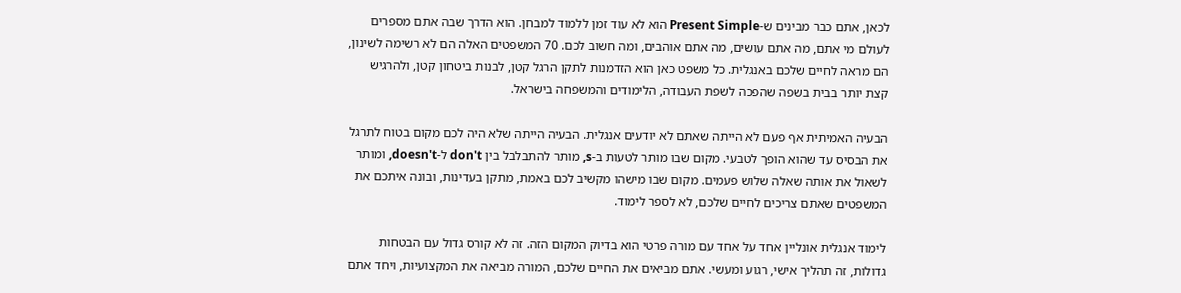לכאן, אתם כבר מבינים ש-Present Simple הוא לא עוד זמן ללמוד למבחן. הוא הדרך שבה אתם מספרים לעולם מי אתם, מה אתם עושים, מה אתם אוהבים, ומה חשוב לכם. 70 המשפטים האלה הם לא רשימה לשינון, הם מראה לחיים שלכם באנגלית. כל משפט כאן הוא הזדמנות לתקן הרגל קטן, לבנות ביטחון קטן, ולהרגיש קצת יותר בבית בשפה שהפכה לשפת העבודה, הלימודים והמשפחה בישראל.

הבעיה האמיתית אף פעם לא הייתה שאתם לא יודעים אנגלית. הבעיה הייתה שלא היה לכם מקום בטוח לתרגל את הבסיס עד שהוא הופך לטבעי. מקום שבו מותר לטעות ב-s, מותר להתבלבל בין don't ל-doesn't, ומותר לשאול את אותה שאלה שלוש פעמים. מקום שבו מישהו מקשיב לכם באמת, מתקן בעדינות, ובונה איתכם את המשפטים שאתם צריכים לחיים שלכם, לא לספר לימוד.

לימוד אנגלית אונליין אחד על אחד עם מורה פרטי הוא בדיוק המקום הזה. זה לא קורס גדול עם הבטחות גדולות, זה תהליך אישי, רגוע ומעשי. אתם מביאים את החיים שלכם, המורה מביאה את המקצועיות, ויחד אתם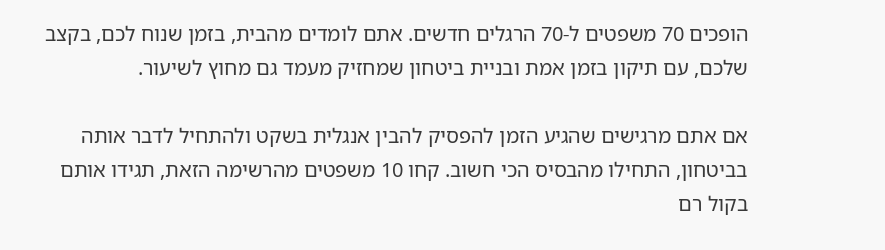הופכים 70 משפטים ל-70 הרגלים חדשים. אתם לומדים מהבית, בזמן שנוח לכם, בקצב שלכם, עם תיקון בזמן אמת ובניית ביטחון שמחזיק מעמד גם מחוץ לשיעור.

אם אתם מרגישים שהגיע הזמן להפסיק להבין אנגלית בשקט ולהתחיל לדבר אותה בביטחון, התחילו מהבסיס הכי חשוב. קחו 10 משפטים מהרשימה הזאת, תגידו אותם בקול רם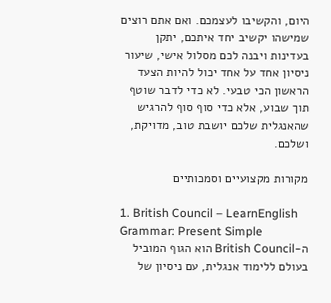היום, והקשיבו לעצמכם. ואם אתם רוצים שמישהו יקשיב יחד איתכם, יתקן בעדינות ויבנה לכם מסלול אישי, שיעור ניסיון אחד על אחד יכול להיות הצעד הראשון הכי טבעי. לא כדי לדבר שוטף תוך שבוע, אלא כדי סוף סוף להרגיש שהאנגלית שלכם יושבת טוב, מדויקת, ושלכם.

מקורות מקצועיים וסמכותיים

1. British Council – LearnEnglish Grammar: Present Simple
ה-British Council הוא הגוף המוביל בעולם ללימוד אנגלית, עם ניסיון של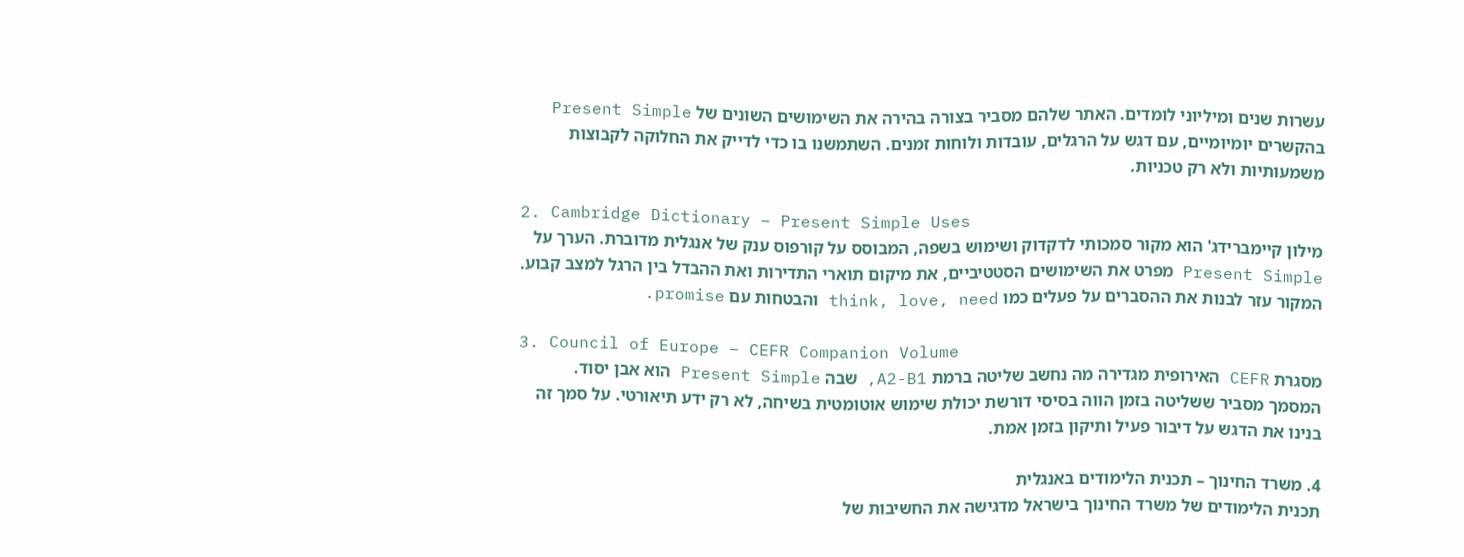עשרות שנים ומיליוני לומדים. האתר שלהם מסביר בצורה בהירה את השימושים השונים של Present Simple בהקשרים יומיומיים, עם דגש על הרגלים, עובדות ולוחות זמנים. השתמשנו בו כדי לדייק את החלוקה לקבוצות משמעותיות ולא רק טכניות.

2. Cambridge Dictionary – Present Simple Uses
מילון קיימברידג' הוא מקור סמכותי לדקדוק ושימוש בשפה, המבוסס על קורפוס ענק של אנגלית מדוברת. הערך על Present Simple מפרט את השימושים הסטטיביים, את מיקום תוארי התדירות ואת ההבדל בין הרגל למצב קבוע. המקור עזר לבנות את ההסברים על פעלים כמו think, love, need והבטחות עם promise.

3. Council of Europe – CEFR Companion Volume
מסגרת CEFR האירופית מגדירה מה נחשב שליטה ברמת A2-B1, שבה Present Simple הוא אבן יסוד. המסמך מסביר ששליטה בזמן הווה בסיסי דורשת יכולת שימוש אוטומטית בשיחה, לא רק ידע תיאורטי. על סמך זה בנינו את הדגש על דיבור פעיל ותיקון בזמן אמת.

4. משרד החינוך – תכנית הלימודים באנגלית
תכנית הלימודים של משרד החינוך בישראל מדגישה את החשיבות של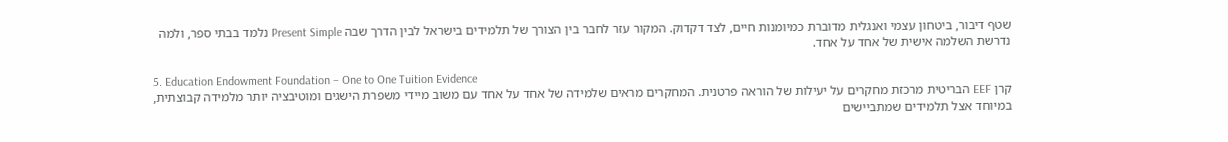שטף דיבור, ביטחון עצמי ואנגלית מדוברת כמיומנות חיים, לצד דקדוק. המקור עזר לחבר בין הצורך של תלמידים בישראל לבין הדרך שבה Present Simple נלמד בבתי ספר, ולמה נדרשת השלמה אישית של אחד על אחד.

5. Education Endowment Foundation – One to One Tuition Evidence
קרן EEF הבריטית מרכזת מחקרים על יעילות של הוראה פרטנית. המחקרים מראים שלמידה של אחד על אחד עם משוב מיידי משפרת הישגים ומוטיבציה יותר מלמידה קבוצתית, במיוחד אצל תלמידים שמתביישים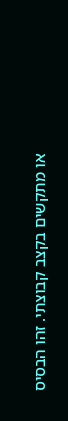או מתקשים בקצב קבוצתי. זהו הבסיס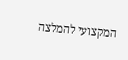המקצועי להמלצה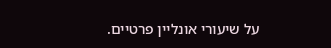על שיעורי אונליין פרטיים.